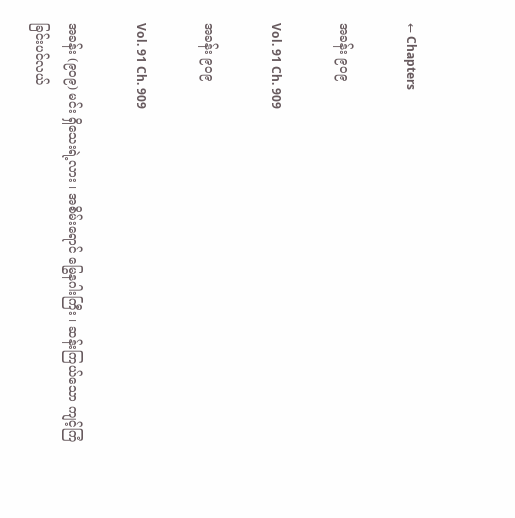← Chapters

အခန်း ၉၀၉

Vol. 91 Ch. 909

အခန်း ၉၀၉

Vol. 91 Ch. 909

အခန်း (၉၀၉) မင်း ရှိသေးရဲ့လား ၊ အစိမ်းရောင် မြွေနဂါးကြီး ၊ ဆန်းကြယ်သော ကျင့်ကြံခြင်းပင်လယ်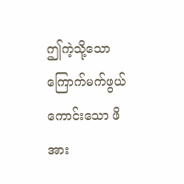ဤကဲ့သို့သော ကြောက်မက်ဖွယ်ကောင်းသော ဖိအား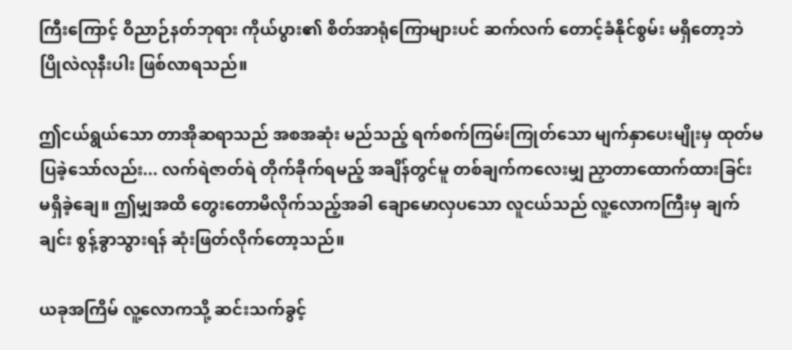ကြီးကြောင့် ဝိညာဉ်နတ်ဘုရား ကိုယ်ပွား၏ စိတ်အာရုံကြောများပင် ဆက်လက် တောင့်ခံနိုင်စွမ်း မရှိတော့ဘဲ ပြိုလဲလုနီးပါး ဖြစ်လာရသည်။

ဤငယ်ရွယ်သော တာအိုဆရာသည် အစအဆုံး မည်သည့် ရက်စက်ကြမ်းကြုတ်သော မျက်နှာပေးမျိုးမှ ထုတ်မပြခဲ့သော်လည်း... လက်ရဲဇာတ်ရဲ တိုက်ခိုက်ရမည့် အချိန်တွင်မူ တစ်ချက်ကလေးမျှ ညှာတာထောက်ထားခြင်း မရှိခဲ့ချေ။ ဤမျှအထိ တွေးတောမိလိုက်သည့်အခါ ချောမောလှပသော လူငယ်သည် လူ့လောကကြီးမှ ချက်ချင်း စွန့်ခွာသွားရန် ဆုံးဖြတ်လိုက်တော့သည်။

ယခုအကြိမ် လူ့လောကသို့ ဆင်းသက်ခွင့်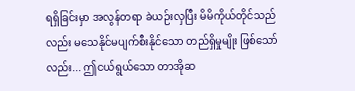ရရှိခြင်းမှာ အလွန်တရာ ခဲယဉ်းလှပြီး မိမိကိုယ်တိုင်သည်လည်း မသေနိုင်မပျက်စီးနိုင်သော တည်ရှိမှုမျိုး ဖြစ်သော်လည်း... ဤငယ်ရွယ်သော တာအိုဆ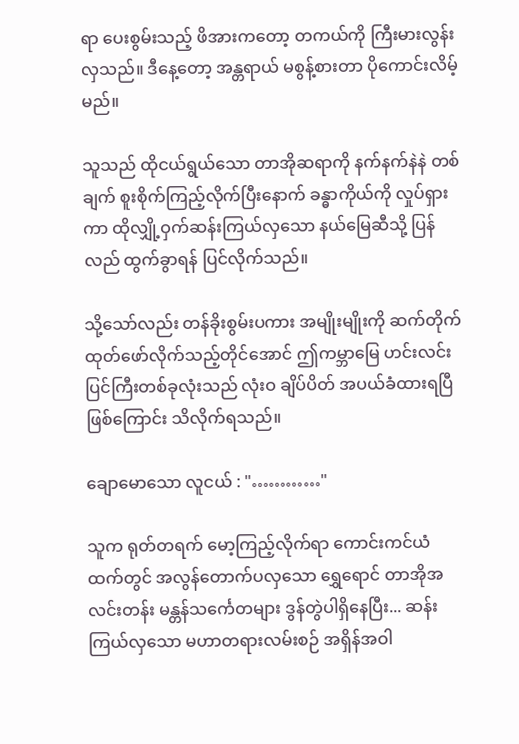ရာ ပေးစွမ်းသည့် ဖိအားကတော့ တကယ်ကို ကြီးမားလွန်းလှသည်။ ဒီနေ့တော့ အန္တရာယ် မစွန့်စားတာ ပိုကောင်းလိမ့်မည်။

သူသည် ထိုငယ်ရွယ်သော တာအိုဆရာကို နက်နက်နဲနဲ တစ်ချက် စူးစိုက်ကြည့်လိုက်ပြီးနောက် ခန္ဓာကိုယ်ကို လှုပ်ရှားကာ ထိုလျှို့ဝှက်ဆန်းကြယ်လှသော နယ်မြေဆီသို့ ပြန်လည် ထွက်ခွာရန် ပြင်လိုက်သည်။

သို့သော်လည်း တန်ခိုးစွမ်းပကား အမျိုးမျိုးကို ဆက်တိုက် ထုတ်ဖော်လိုက်သည့်တိုင်အောင် ဤကမ္ဘာမြေ ဟင်းလင်းပြင်ကြီးတစ်ခုလုံးသည် လုံးဝ ချိပ်ပိတ် အပယ်ခံထားရပြီ ဖြစ်ကြောင်း သိလိုက်ရသည်။

ချောမောသော လူငယ် : "…………"

သူက ရုတ်တရက် မော့ကြည့်လိုက်ရာ ကောင်းကင်ယံထက်တွင် အလွန်တောက်ပလှသော ရွှေရောင် တာအိုအလင်းတန်း မန္တန်သင်္ကေတများ ဒွန်တွဲပါရှိနေပြီး... ဆန်းကြယ်လှသော မဟာတရားလမ်းစဉ် အရှိန်အဝါ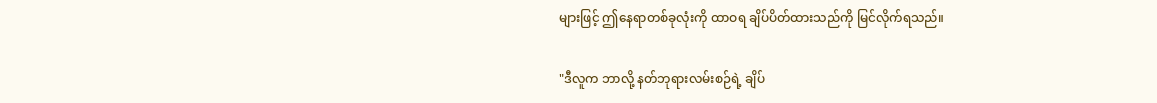များဖြင့် ဤနေရာတစ်ခုလုံးကို ထာဝရ ချိပ်ပိတ်ထားသည်ကို မြင်လိုက်ရသည်။

"ဒီလူက ဘာလို့ နတ်ဘုရားလမ်းစဉ်ရဲ့ ချိပ်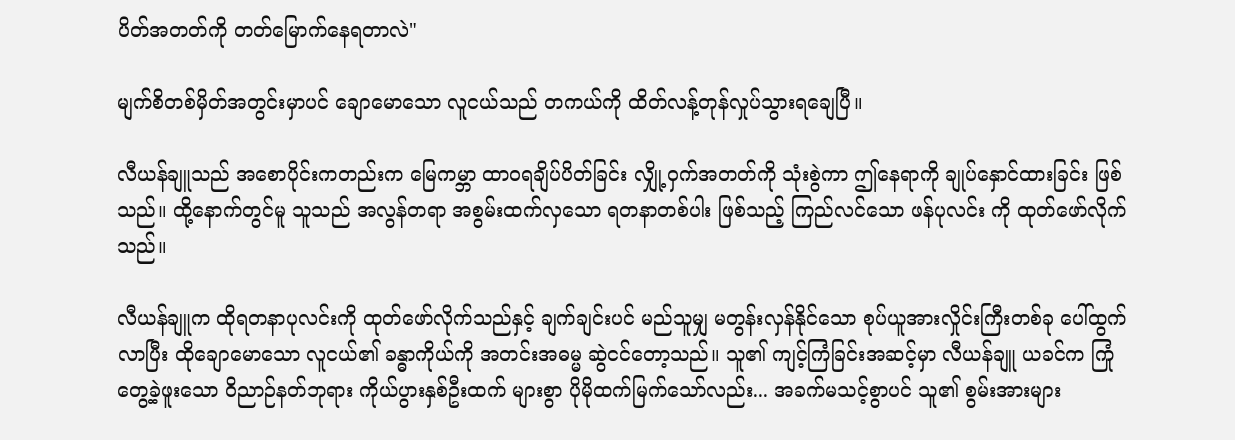ပိတ်အတတ်ကို တတ်မြောက်နေရတာလဲ"

မျက်စိတစ်မှိတ်အတွင်းမှာပင် ချောမောသော လူငယ်သည် တကယ်ကို ထိတ်လန့်တုန်လှုပ်သွားရချေပြီ။

လီယန်ချူသည် အစောပိုင်းကတည်းက မြေကမ္ဘာ ထာဝရချိပ်ပိတ်ခြင်း လျှို့ဝှက်အတတ်ကို သုံးစွဲကာ ဤနေရာကို ချုပ်နှောင်ထားခြင်း ဖြစ်သည်။ ထို့နောက်တွင်မူ သူသည် အလွန်တရာ အစွမ်းထက်လှသော ရတနာတစ်ပါး ဖြစ်သည့် ကြည်လင်သော ဖန်ပုလင်း ကို ထုတ်ဖော်လိုက်သည်။

လီယန်ချူက ထိုရတနာပုလင်းကို ထုတ်ဖော်လိုက်သည်နှင့် ချက်ချင်းပင် မည်သူမျှ မတွန်းလှန်နိုင်သော စုပ်ယူအားလှိုင်းကြီးတစ်ခု ပေါ်ထွက်လာပြီး ထိုချောမောသော လူငယ်၏ ခန္ဓာကိုယ်ကို အတင်းအဓမ္မ ဆွဲငင်တော့သည်။ သူ၏ ကျင့်ကြံခြင်းအဆင့်မှာ လီယန်ချူ ယခင်က ကြုံတွေ့ခဲ့ဖူးသော ဝိညာဉ်နတ်ဘုရား ကိုယ်ပွားနှစ်ဦးထက် များစွာ ပိုမိုထက်မြက်သော်လည်း... အခက်မသင့်စွာပင် သူ၏ စွမ်းအားများ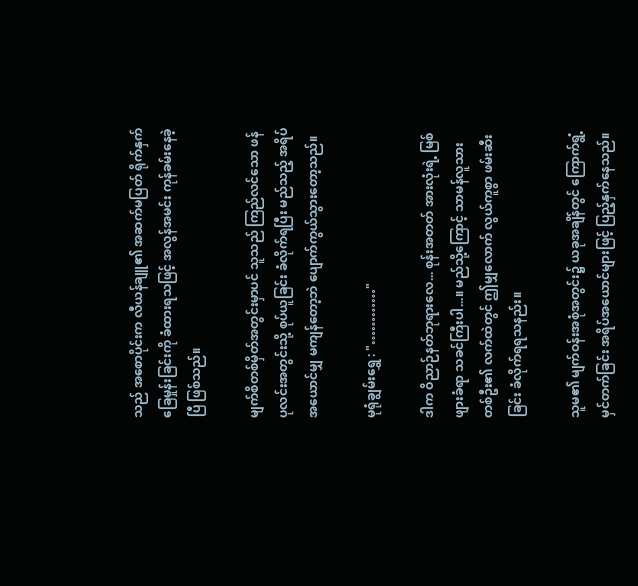သည် အစောပိုင်းက လီယန်ချူ၏ အဆက်မပြတ် ရိုက်နှက်ခြေမှုန်းခြင်းကို ခံထားရသဖြင့် အလွန်အမင်း ကုန်ခမ်းနေခဲ့ပြီ ဖြစ်သည်။

မျက်စိတစ်မှိတ်အတွင်းမှာပင် သူသည် ကြည်လင်သော ဖန်ပုလင်းအတွင်းသို့ စုပ်ယူခြင်း ခံလိုက်ရပြီး မည်သည့် အရိပ်အယောင်မျှ မကျန်တော့ဘဲ ပျောက်ကွယ်သွားတော့သည်။

မုရုံချွမ်းရွှေ : "…………"

ဒါက ဝိညာဉ်နတ်ဘုရားလေ... စုန်းအတတ် အားလုံးရဲ့ မြစ်ဖျားခံရာ သခင်ကြီးပါ...။ မည်သို့ကြောင့် သာမန်လူသားတစ်ဦး၏ လက်ထဲတွင် ဤမျှလောက် လွယ်ကူစွာ ဖမ်းဆီးခြင်း ခံလိုက်ရရသနည်း။

သူမ၏ မျက်ဝန်းအစုံအတွင်း၌ ယခုအချိန်တွင် ကြောက်ရွံ့မှင်တက်ခြင်း အရိပ်အယောင်များဖြင့် ပြည့်နှက်နေသည်။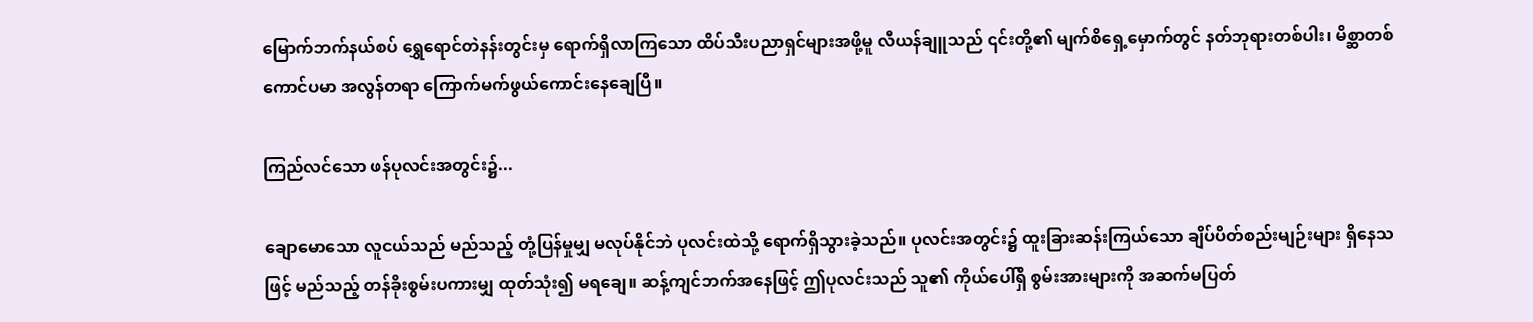မြောက်ဘက်နယ်စပ် ရွှေရောင်တဲနန်းတွင်းမှ ရောက်ရှိလာကြသော ထိပ်သီးပညာရှင်များအဖို့မူ လီယန်ချူသည် ၎င်းတို့၏ မျက်စိရှေ့မှောက်တွင် နတ်ဘုရားတစ်ပါး၊ မိစ္ဆာတစ်ကောင်ပမာ အလွန်တရာ ကြောက်မက်ဖွယ်ကောင်းနေချေပြီ။

ကြည်လင်သော ဖန်ပုလင်းအတွင်း၌...

ချောမောသော လူငယ်သည် မည်သည့် တုံ့ပြန်မှုမျှ မလုပ်နိုင်ဘဲ ပုလင်းထဲသို့ ရောက်ရှိသွားခဲ့သည်။ ပုလင်းအတွင်း၌ ထူးခြားဆန်းကြယ်သော ချိပ်ပိတ်စည်းမျဉ်းများ ရှိနေသဖြင့် မည်သည့် တန်ခိုးစွမ်းပကားမျှ ထုတ်သုံး၍ မရချေ။ ဆန့်ကျင်ဘက်အနေဖြင့် ဤပုလင်းသည် သူ၏ ကိုယ်ပေါ်ရှိ စွမ်းအားများကို အဆက်မပြတ်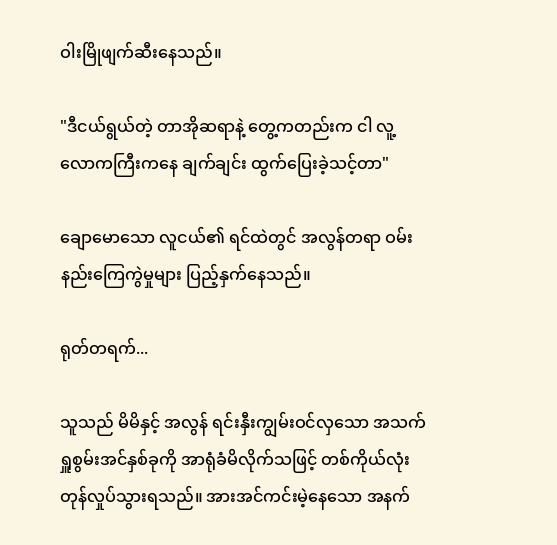ဝါးမြိုဖျက်ဆီးနေသည်။

"ဒီငယ်ရွယ်တဲ့ တာအိုဆရာနဲ့ တွေ့ကတည်းက ငါ လူ့လောကကြီးကနေ ချက်ချင်း ထွက်ပြေးခဲ့သင့်တာ"

ချောမောသော လူငယ်၏ ရင်ထဲတွင် အလွန်တရာ ဝမ်းနည်းကြေကွဲမှုများ ပြည့်နှက်နေသည်။

ရုတ်တရက်...

သူသည် မိမိနှင့် အလွန် ရင်းနှီးကျွမ်းဝင်လှသော အသက်ရှူစွမ်းအင်နှစ်ခုကို အာရုံခံမိလိုက်သဖြင့် တစ်ကိုယ်လုံး တုန်လှုပ်သွားရသည်။ အားအင်ကင်းမဲ့နေသော အနက်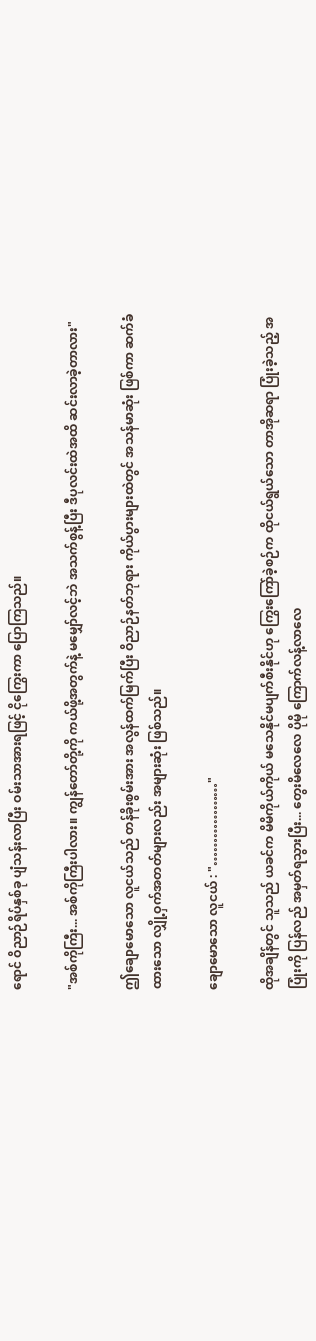ရောင် ဝိညာဉ်ရိပ်နှစ်ခု ပျံသန်းလာပြီး ဝမ်းသာအားရဖြင့် ငိုကြွေးကာ ပြောကြသည်။

"အစ်ကိုကြီး... အစ်ကိုကြီးပါလား။ ကျွန်တော်တို့ကို ကယ်ဖို့အတွက်နဲ့ မမျှော်လင့်ဘဲ အသက်စွန့်ပြီး ဒီပုလင်းထဲအထိ ဆင်းလာခဲ့တာလား"

ဤချောမောသော လူငယ်သည် တန်ခိုးစွမ်းအား အလွန်ထက်မြက်ပြီး ဝိညာဉ်နတ်ဘုရား ကိုယ်ပွားများထဲတွင် အသန်မာဆုံး ဖြစ်ကာ ဆက်ခံထားသော လျှို့ဝှက်အတတ်များလည်း အများဆုံး ဖြစ်သည်။

ချောမောသော လူငယ် : "………………"

ထိုအချိန်တွင် သူသည် ယခင်က မိမိကိုယ်ကိုယ် မသေနိုင်မပျက်စီးနိုင်ဟု ကြွေးကြော်ခဲ့စဉ်က ထိုငယ်ရွယ်သော တာအိုဆရာ ပြုံးခဲ့သည့် အပြုံးကို ပြန်လည် အမှတ်ရသွားပြီး... တွေးမိလေလေ ပိုမို ကြောက်လန့်လာလေ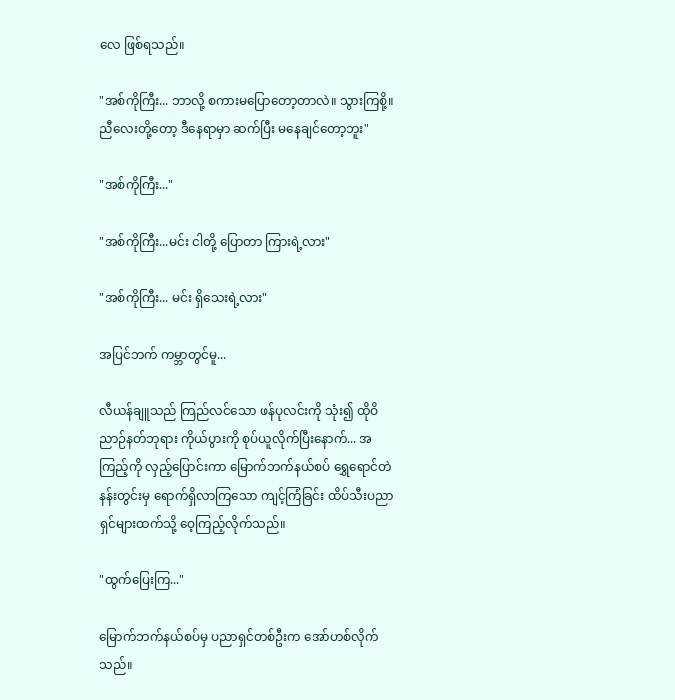လေ ဖြစ်ရသည်။

"အစ်ကိုကြီး... ဘာလို့ စကားမပြောတော့တာလဲ။ သွားကြစို့။ ညီလေးတို့တော့ ဒီနေရာမှာ ဆက်ပြီး မနေချင်တော့ဘူး"

"အစ်ကိုကြီး..."

"အစ်ကိုကြီး...မင်း ငါတို့ ပြောတာ ကြားရဲ့လား"

"အစ်ကိုကြီး... မင်း ရှိသေးရဲ့လား"

အပြင်ဘက် ကမ္ဘာတွင်မူ...

လီယန်ချူသည် ကြည်လင်သော ဖန်ပုလင်းကို သုံး၍ ထိုဝိညာဉ်နတ်ဘုရား ကိုယ်ပွားကို စုပ်ယူလိုက်ပြီးနောက်... အကြည့်ကို လှည့်ပြောင်းကာ မြောက်ဘက်နယ်စပ် ရွှေရောင်တဲနန်းတွင်းမှ ရောက်ရှိလာကြသော ကျင့်ကြံခြင်း ထိပ်သီးပညာရှင်များထက်သို့ ဝေ့ကြည့်လိုက်သည်။

"ထွက်ပြေးကြ..."

မြောက်ဘက်နယ်စပ်မှ ပညာရှင်တစ်ဦးက အော်ဟစ်လိုက်သည်။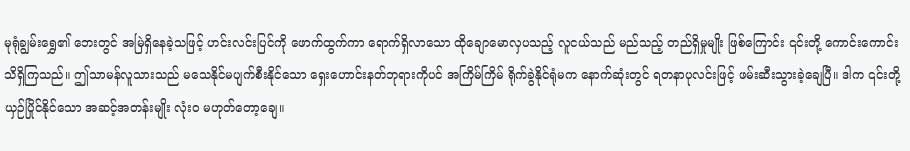မုရုံချွမ်းရွှေ၏ ဘေးတွင် အမြဲရှိနေခဲ့သဖြင့် ဟင်းလင်းပြင်ကို ဖောက်ထွက်ကာ ရောက်ရှိလာသော ထိုချောမောလှပသည့် လူငယ်သည် မည်သည့် တည်ရှိမှုမျိုး ဖြစ်ကြောင်း ၎င်းတို့ ကောင်းကောင်း သိရှိကြသည်။ ဤသာမန်လူသားသည် မသေနိုင်မပျက်စီးနိုင်သော ရှေးဟောင်းနတ်ဘုရားကိုပင် အကြိမ်ကြိမ် ရိုက်ခွဲနိုင်ရုံမက နောက်ဆုံးတွင် ရတနာပုလင်းဖြင့် ဖမ်းဆီးသွားခဲ့ချေပြီ။ ဒါက ၎င်းတို့ ယှဉ်ပြိုင်နိုင်သော အဆင့်အတန်းမျိုး လုံးဝ မဟုတ်တော့ချေ။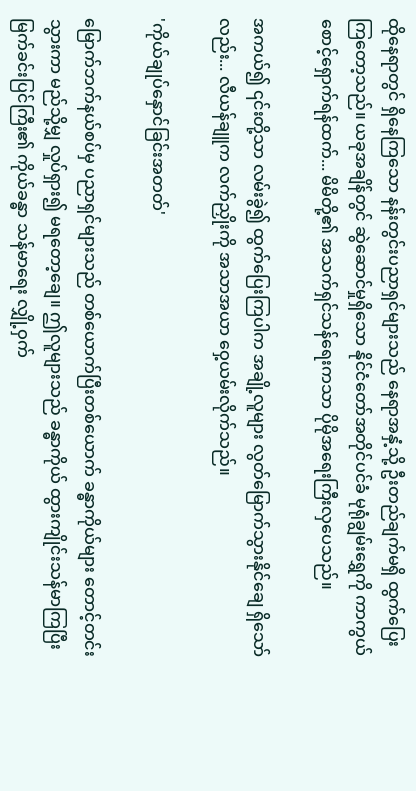ထိုနေရာတွင် ရှိနေကြသော နန်းတွင်းပညာရှင်များသည် နေရာအနှံ့သို့ ဦးတည်ချက်မရှိ ထွက်ပြေးကြတော့သည်။ ယခုအချိန်တွင် ဆွဲဆောင်မှုရှိသော နိုင်ငံတော်အတိုင်ပင်ခံ မုရုံချွမ်းရွှေကို ကာကွယ်စောင့်ရှောက်ရန်ထက်... မိမိတို့၏ အသက်ရှင်သန်ရေးကသာ ပိုမိုအရေးကြီးလှပေသည်။

အကယ်၍ ၎င်းတို့သာ လမ်းခွဲ၍ ထွက်ပြေးကြပါက အချို့လူများ လွတ်မြောက်သွားနိုင်ချေ ရှိသော်လည်း... လီယန်ချူက လက်ညှိုးကို အသာအယာ ဝှေ့ယမ်းလိုက်သည်။

'ကိုယ်ချုပ်နှောင်ခြင်းအတတ်'

မြောက်ဘက်နယ်စပ်မှ ပညာရှင်များသည် တစ်ယောက်ပြီးတစ်ယောက် ခန္ဓာကိုယ်များ တောင့်တင်းသွားကာ မည်သို့မျှ လှုပ်ရှား၍ မရတော့ချေ။ ဤလူများသည် ခန္ဓာကိုယ် ထွားကျိုင်းသန်မာကြပြီး မြက်ခင်းပြင်ကြီး၏ ကိုယ်ခန္ဓာ သန်မာရေး လျှို့ဝှက်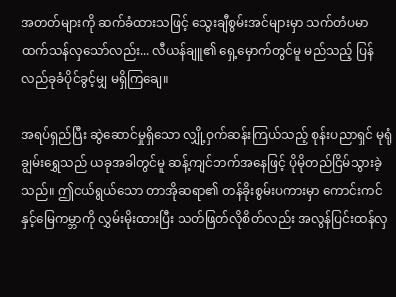အတတ်များကို ဆက်ခံထားသဖြင့် သွေးချီစွမ်းအင်များမှာ သက်တံပမာ ထက်သန်လှသော်လည်း... လီယန်ချူ၏ ရှေ့မှောက်တွင်မူ မည်သည့် ပြန်လည်ခုခံပိုင်ခွင့်မျှ မရှိကြချေ။

အရပ်ရှည်ပြီး ဆွဲဆောင်မှုရှိသော လျှို့ဝှက်ဆန်းကြယ်သည့် စုန်းပညာရှင် မုရုံချွမ်းရွှေသည် ယခုအခါတွင်မူ ဆန့်ကျင်ဘက်အနေဖြင့် ပိုမိုတည်ငြိမ်သွားခဲ့သည်။ ဤငယ်ရွယ်သော တာအိုဆရာ၏ တန်ခိုးစွမ်းပကားမှာ ကောင်းကင်နှင့်မြေကမ္ဘာကို လွှမ်းမိုးထားပြီး သတ်ဖြတ်လိုစိတ်လည်း အလွန်ပြင်းထန်လှ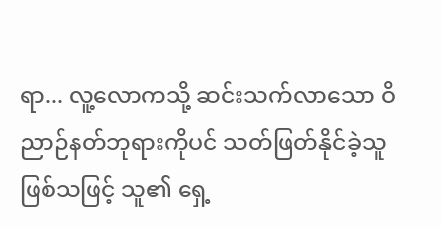ရာ... လူ့လောကသို့ ဆင်းသက်လာသော ဝိညာဉ်နတ်ဘုရားကိုပင် သတ်ဖြတ်နိုင်ခဲ့သူ ဖြစ်သဖြင့် သူ၏ ရှေ့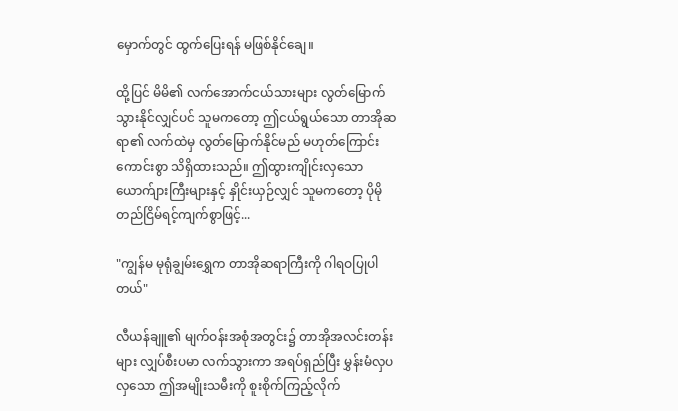မှောက်တွင် ထွက်ပြေးရန် မဖြစ်နိုင်ချေ။

ထို့ပြင် မိမိ၏ လက်အောက်ငယ်သားများ လွတ်မြောက်သွားနိုင်လျှင်ပင် သူမကတော့ ဤငယ်ရွယ်သော တာအိုဆရာ၏ လက်ထဲမှ လွတ်မြောက်နိုင်မည် မဟုတ်ကြောင်း ကောင်းစွာ သိရှိထားသည်။ ဤထွားကျိုင်းလှသော ယောက်ျားကြီးများနှင့် နှိုင်းယှဉ်လျှင် သူမကတော့ ပိုမို တည်ငြိမ်ရင့်ကျက်စွာဖြင့်...

"ကျွန်မ မုရုံချွမ်းရွှေက တာအိုဆရာကြီးကို ဂါရဝပြုပါတယ်"

လီယန်ချူ၏ မျက်ဝန်းအစုံအတွင်း၌ တာအိုအလင်းတန်းများ လျှပ်စီးပမာ လက်သွားကာ အရပ်ရှည်ပြီး မွှန်းမံလှပလှသော ဤအမျိုးသမီးကို စူးစိုက်ကြည့်လိုက်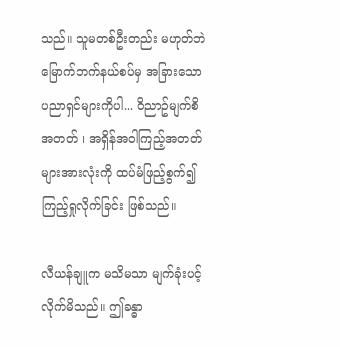သည်။ သူမတစ်ဦးတည်း မဟုတ်ဘဲ မြောက်ဘက်နယ်စပ်မှ အခြားသော ပညာရှင်များကိုပါ... ဝိညာဥ်မျက်စိအတတ် ၊ အရှိန်အဝါကြည့်အတတ် များအားလုံးကို ထပ်မံဖြည့်စွက်၍ ကြည့်ရှုလိုက်ခြင်း ဖြစ်သည်။

လီယန်ချူက မသိမသာ မျက်ခုံးပင့်လိုက်မိသည်။ ဤခန္ဓာ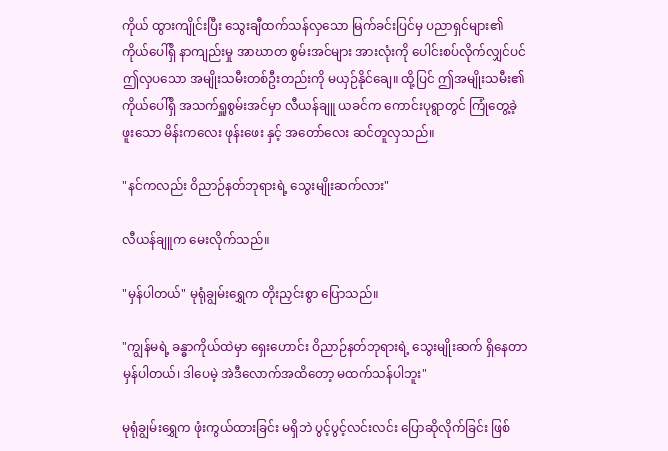ကိုယ် ထွားကျိုင်းပြီး သွေးချီထက်သန်လှသော မြက်ခင်းပြင်မှ ပညာရှင်များ၏ ကိုယ်ပေါ်ရှိ နာကျည်းမှု အာဃာတ စွမ်းအင်များ အားလုံးကို ပေါင်းစပ်လိုက်လျှင်ပင် ဤလှပသော အမျိုးသမီးတစ်ဦးတည်းကို မယှဉ်နိုင်ချေ။ ထို့ပြင် ဤအမျိုးသမီး၏ ကိုယ်ပေါ်ရှိ အသက်ရှူစွမ်းအင်မှာ လီယန်ချူ ယခင်က ကောင်းပုရွာတွင် ကြုံတွေ့ခဲ့ဖူးသော မိန်းကလေး ဖုန်းဖေး နှင့် အတော်လေး ဆင်တူလှသည်။

"နင်ကလည်း ဝိညာဉ်နတ်ဘုရားရဲ့ သွေးမျိုးဆက်လား"

လီယန်ချူက မေးလိုက်သည်။

"မှန်ပါတယ်" မုရုံချွမ်းရွှေက တိုးညှင်းစွာ ပြောသည်။

"ကျွန်မရဲ့ ခန္ဓာကိုယ်ထဲမှာ ရှေးဟောင်း ဝိညာဉ်နတ်ဘုရားရဲ့ သွေးမျိုးဆက် ရှိနေတာ မှန်ပါတယ်၊ ဒါပေမဲ့ အဲဒီလောက်အထိတော့ မထက်သန်ပါဘူး"

မုရုံချွမ်းရွှေက ဖုံးကွယ်ထားခြင်း မရှိဘဲ ပွင့်ပွင့်လင်းလင်း ပြောဆိုလိုက်ခြင်း ဖြစ်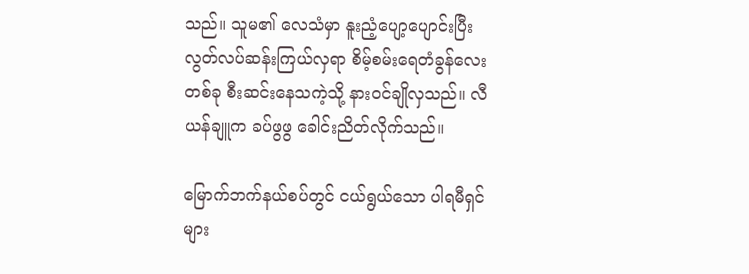သည်။ သူမ၏ လေသံမှာ နူးညံ့ပျော့ပျောင်းပြီး လွတ်လပ်ဆန်းကြယ်လှရာ စိမ့်စမ်းရေတံခွန်လေးတစ်ခု စီးဆင်းနေသကဲ့သို့ နားဝင်ချိုလှသည်။ လီယန်ချူက ခပ်ဖွဖွ ခေါင်းညိတ်လိုက်သည်။

မြောက်ဘက်နယ်စပ်တွင် ငယ်ရွယ်သော ပါရမီရှင်များ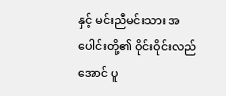နှင့် မင်းညီမင်းသား အပေါင်းတို့၏ ဝိုင်းဝိုင်းလည်အောင် ပူ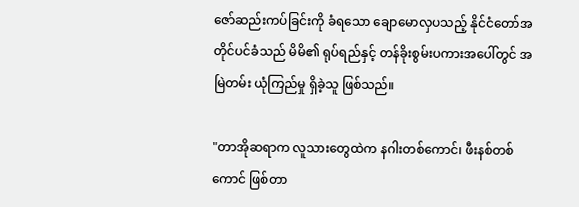ဇော်ဆည်းကပ်ခြင်းကို ခံရသော ချောမောလှပသည့် နိုင်ငံတော်အတိုင်ပင်ခံသည် မိမိ၏ ရုပ်ရည်နှင့် တန်ခိုးစွမ်းပကားအပေါ်တွင် အမြဲတမ်း ယုံကြည်မှု ရှိခဲ့သူ ဖြစ်သည်။

"တာအိုဆရာက လူသားတွေထဲက နဂါးတစ်ကောင်၊ ဖီးနစ်တစ်ကောင် ဖြစ်တာ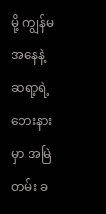မို့ ကျွန်မအနေနဲ့ ဆရာ့ရဲ့ ဘေးနားမှာ အမြဲတမ်း ခ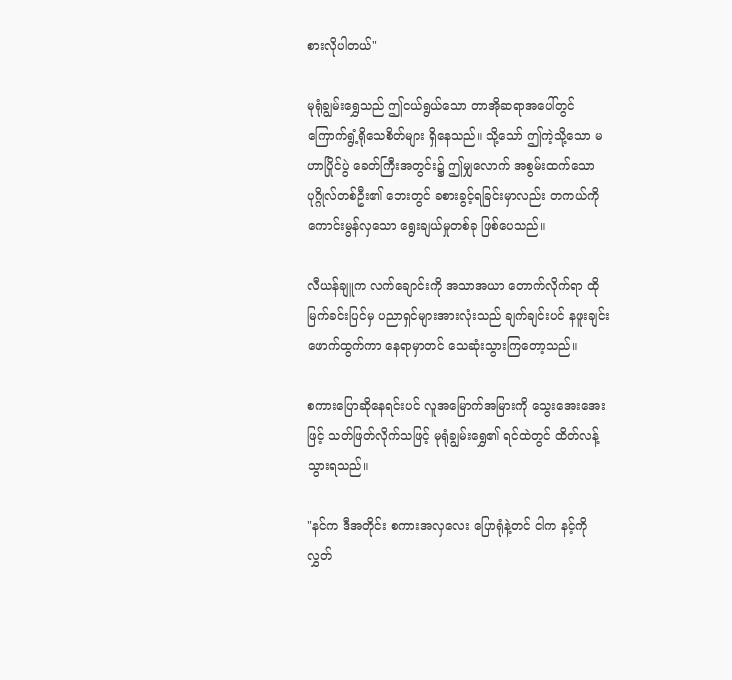စားလိုပါတယ်"

မုရုံချွမ်းရွှေသည် ဤငယ်ရွယ်သော တာအိုဆရာအပေါ်တွင် ကြောက်ရွံ့ရိုသေစိတ်များ ရှိနေသည်။ သို့သော် ဤကဲ့သို့သော မဟာပြိုင်ပွဲ ခေတ်ကြီးအတွင်း၌ ဤမျှလောက် အစွမ်းထက်သော ပုဂ္ဂိုလ်တစ်ဦး၏ ဘေးတွင် ခစားခွင့်ရခြင်းမှာလည်း တကယ်ကို ကောင်းမွန်လှသော ရွေးချယ်မှုတစ်ခု ဖြစ်ပေသည်။

လီယန်ချူက လက်ချောင်းကို အသာအယာ တောက်လိုက်ရာ ထိုမြက်ခင်းပြင်မှ ပညာရှင်များအားလုံးသည် ချက်ချင်းပင် နဖူးချင်း ဖောက်ထွက်ကာ နေရာမှာတင် သေဆုံးသွားကြတော့သည်။

စကားပြောဆိုနေရင်းပင် လူအမြောက်အမြားကို သွေးအေးအေးဖြင့် သတ်ဖြတ်လိုက်သဖြင့် မုရုံချွမ်းရွှေ၏ ရင်ထဲတွင် ထိတ်လန့်သွားရသည်။

"နင်က ဒီအတိုင်း စကားအလှလေး ပြောရုံနဲ့တင် ငါက နင့်ကို လွှတ်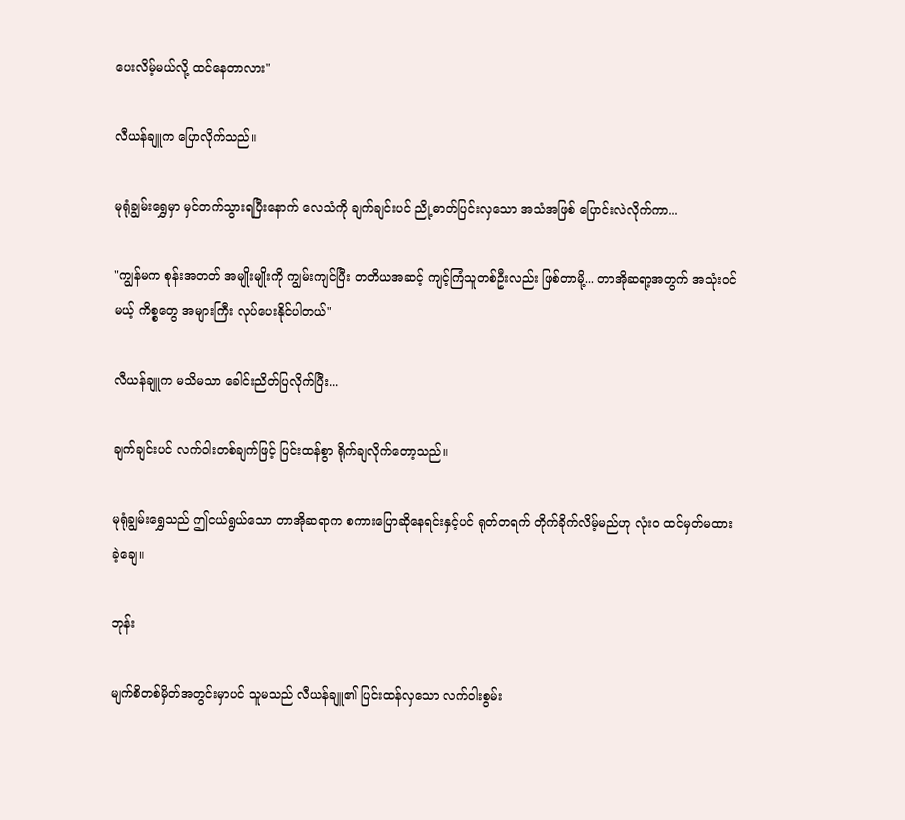ပေးလိမ့်မယ်လို့ ထင်နေတာလား"

လီယန်ချူက ပြောလိုက်သည်။

မုရုံချွမ်းရွှေမှာ မှင်တက်သွားရပြီးနောက် လေသံကို ချက်ချင်းပင် ညို့ဓာတ်ပြင်းလှသော အသံအဖြစ် ပြောင်းလဲလိုက်ကာ...

"ကျွန်မက စုန်းအတတ် အမျိုးမျိုးကို ကျွမ်းကျင်ပြီး တတိယအဆင့် ကျင့်ကြံသူတစ်ဦးလည်း ဖြစ်တာမို့... တာအိုဆရာ့အတွက် အသုံးဝင်မယ့် ကိစ္စတွေ အများကြီး လုပ်ပေးနိုင်ပါတယ်"

လီယန်ချူက မသိမသာ ခေါင်းညိတ်ပြလိုက်ပြီး...

ချက်ချင်းပင် လက်ဝါးတစ်ချက်ဖြင့် ပြင်းထန်စွာ ရိုက်ချလိုက်တော့သည်။

မုရုံချွမ်းရွှေသည် ဤငယ်ရွယ်သော တာအိုဆရာက စကားပြောဆိုနေရင်းနှင့်ပင် ရုတ်တရက် တိုက်ခိုက်လိမ့်မည်ဟု လုံးဝ ထင်မှတ်မထားခဲ့ချေ။

ဘုန်း

မျက်စိတစ်မှိတ်အတွင်းမှာပင် သူမသည် လီယန်ချူ၏ ပြင်းထန်လှသော လက်ဝါးစွမ်း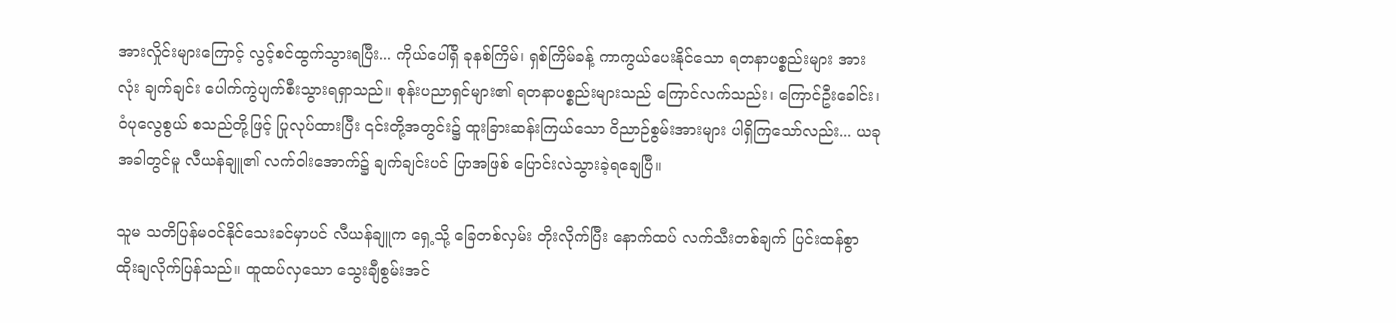အားလှိုင်းများကြောင့် လွင့်စင်ထွက်သွားရပြီး... ကိုယ်ပေါ်ရှိ ခုနစ်ကြိမ်၊ ရှစ်ကြိမ်ခန့် ကာကွယ်ပေးနိုင်သော ရတနာပစ္စည်းများ အားလုံး ချက်ချင်း ပေါက်ကွဲပျက်စီးသွားရရှာသည်။ စုန်းပညာရှင်များ၏ ရတနာပစ္စည်းများသည် ကြောင်လက်သည်း၊ ကြောင်ဦးခေါင်း၊ ဝံပုလွေစွယ် စသည်တို့ဖြင့် ပြုလုပ်ထားပြီး ၎င်းတို့အတွင်း၌ ထူးခြားဆန်းကြယ်သော ဝိညာဉ်စွမ်းအားများ ပါရှိကြသော်လည်း... ယခုအခါတွင်မူ လီယန်ချူ၏ လက်ဝါးအောက်၌ ချက်ချင်းပင် ပြာအဖြစ် ပြောင်းလဲသွားခဲ့ရချေပြီ။

သူမ သတိပြန်မဝင်နိုင်သေးခင်မှာပင် လီယန်ချူက ရှေ့သို့ ခြေတစ်လှမ်း တိုးလိုက်ပြီး နောက်ထပ် လက်သီးတစ်ချက် ပြင်းထန်စွာ ထိုးချလိုက်ပြန်သည်။ ထူထပ်လှသော သွေးချီစွမ်းအင်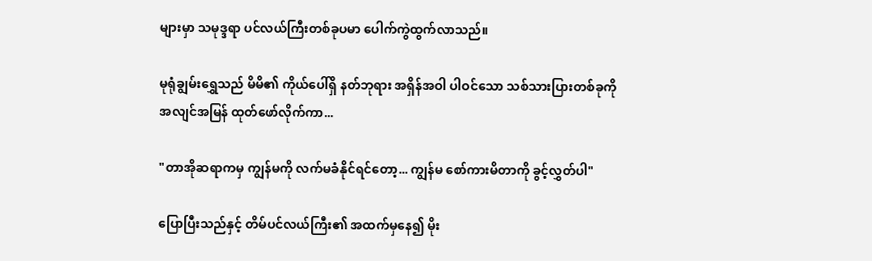များမှာ သမုဒ္ဒရာ ပင်လယ်ကြီးတစ်ခုပမာ ပေါက်ကွဲထွက်လာသည်။

မုရုံချွမ်းရွှေသည် မိမိ၏ ကိုယ်ပေါ်ရှိ နတ်ဘုရား အရှိန်အဝါ ပါဝင်သော သစ်သားပြားတစ်ခုကို အလျင်အမြန် ထုတ်ဖော်လိုက်ကာ...

"တာအိုဆရာကမှ ကျွန်မကို လက်မခံနိုင်ရင်တော့... ကျွန်မ စော်ကားမိတာကို ခွင့်လွှတ်ပါ"

ပြောပြီးသည်နှင့် တိမ်ပင်လယ်ကြီး၏ အထက်မှနေ၍ မိုး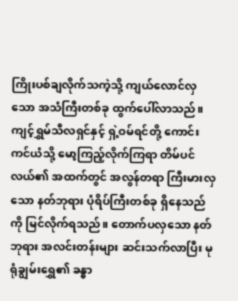ကြိုးပစ်ချလိုက်သကဲ့သို့ ကျယ်လောင်လှသော အသံကြီးတစ်ခု ထွက်ပေါ်လာသည်။ ကျင့်ရွှမ်သီလရှင်နှင့် ရှဲ့ဝမ်ရင်တို့ ကောင်းကင်ယံသို့ မော့ကြည့်လိုက်ကြရာ တိမ်ပင်လယ်၏ အထက်တွင် အလွန်တရာ ကြီးမားလှသော နတ်ဘုရား ပုံရိပ်ကြီးတစ်ခု ရှိနေသည်ကို မြင်လိုက်ရသည်။ တောက်ပလှသော နတ်ဘုရား အလင်းတန်းများ ဆင်းသက်လာပြီး မုရုံချွမ်းရွှေ၏ ခန္ဓာ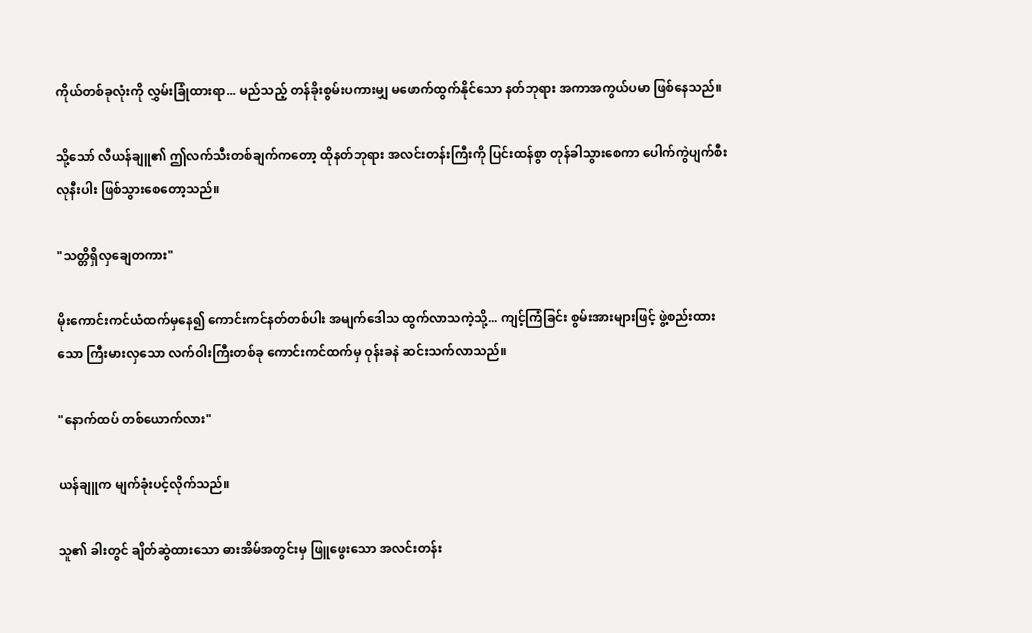ကိုယ်တစ်ခုလုံးကို လွှမ်းခြုံထားရာ... မည်သည့် တန်ခိုးစွမ်းပကားမျှ မဖောက်ထွက်နိုင်သော နတ်ဘုရား အကာအကွယ်ပမာ ဖြစ်နေသည်။

သို့သော် လီယန်ချူ၏ ဤလက်သီးတစ်ချက်ကတော့ ထိုနတ်ဘုရား အလင်းတန်းကြီးကို ပြင်းထန်စွာ တုန်ခါသွားစေကာ ပေါက်ကွဲပျက်စီးလုနီးပါး ဖြစ်သွားစေတော့သည်။

"သတ္တိရှိလှချေတကား"

မိုးကောင်းကင်ယံထက်မှနေ၍ ကောင်းကင်နတ်တစ်ပါး အမျက်ဒေါသ ထွက်လာသကဲ့သို့... ကျင့်ကြံခြင်း စွမ်းအားများဖြင့် ဖွဲ့စည်းထားသော ကြီးမားလှသော လက်ဝါးကြီးတစ်ခု ကောင်းကင်ထက်မှ ဝုန်းခနဲ ဆင်းသက်လာသည်။

"နောက်ထပ် တစ်ယောက်လား"

ယန်ချူက မျက်ခုံးပင့်လိုက်သည်။

သူ၏ ခါးတွင် ချိတ်ဆွဲထားသော ဓားအိမ်အတွင်းမှ ဖြူဖွေးသော အလင်းတန်း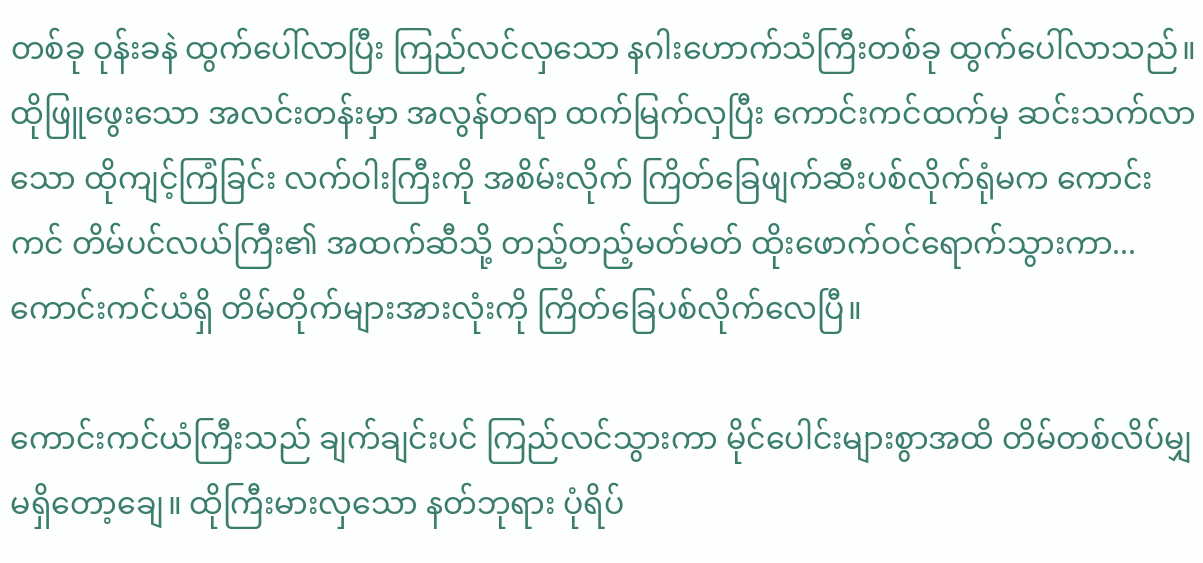တစ်ခု ဝုန်းခနဲ ထွက်ပေါ်လာပြီး ကြည်လင်လှသော နဂါးဟောက်သံကြီးတစ်ခု ထွက်ပေါ်လာသည်။ ထိုဖြူဖွေးသော အလင်းတန်းမှာ အလွန်တရာ ထက်မြက်လှပြီး ကောင်းကင်ထက်မှ ဆင်းသက်လာသော ထိုကျင့်ကြံခြင်း လက်ဝါးကြီးကို အစိမ်းလိုက် ကြိတ်ခြေဖျက်ဆီးပစ်လိုက်ရုံမက ကောင်းကင် တိမ်ပင်လယ်ကြီး၏ အထက်ဆီသို့ တည့်တည့်မတ်မတ် ထိုးဖောက်ဝင်ရောက်သွားကာ... ကောင်းကင်ယံရှိ တိမ်တိုက်များအားလုံးကို ကြိတ်ခြေပစ်လိုက်လေပြီ။

ကောင်းကင်ယံကြီးသည် ချက်ချင်းပင် ကြည်လင်သွားကာ မိုင်ပေါင်းများစွာအထိ တိမ်တစ်လိပ်မျှ မရှိတော့ချေ။ ထိုကြီးမားလှသော နတ်ဘုရား ပုံရိပ်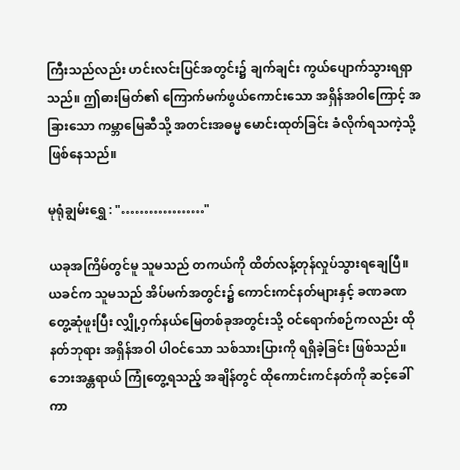ကြီးသည်လည်း ဟင်းလင်းပြင်အတွင်း၌ ချက်ချင်း ကွယ်ပျောက်သွားရရှာသည်။ ဤဓားမြတ်၏ ကြောက်မက်ဖွယ်ကောင်းသော အရှိန်အဝါကြောင့် အခြားသော ကမ္ဘာမြေဆီသို့ အတင်းအဓမ္မ မောင်းထုတ်ခြင်း ခံလိုက်ရသကဲ့သို့ ဖြစ်နေသည်။

မုရုံချွမ်းရွှေ : "………………"

ယခုအကြိမ်တွင်မူ သူမသည် တကယ်ကို ထိတ်လန့်တုန်လှုပ်သွားရချေပြီ။ ယခင်က သူမသည် အိပ်မက်အတွင်း၌ ကောင်းကင်နတ်များနှင့် ခဏခဏ တွေ့ဆုံဖူးပြီး လျှို့ဝှက်နယ်မြေတစ်ခုအတွင်းသို့ ဝင်ရောက်စဉ်ကလည်း ထိုနတ်ဘုရား အရှိန်အဝါ ပါဝင်သော သစ်သားပြားကို ရရှိခဲ့ခြင်း ဖြစ်သည်။ ဘေးအန္တရာယ် ကြုံတွေ့ရသည့် အချိန်တွင် ထိုကောင်းကင်နတ်ကို ဆင့်ခေါ်ကာ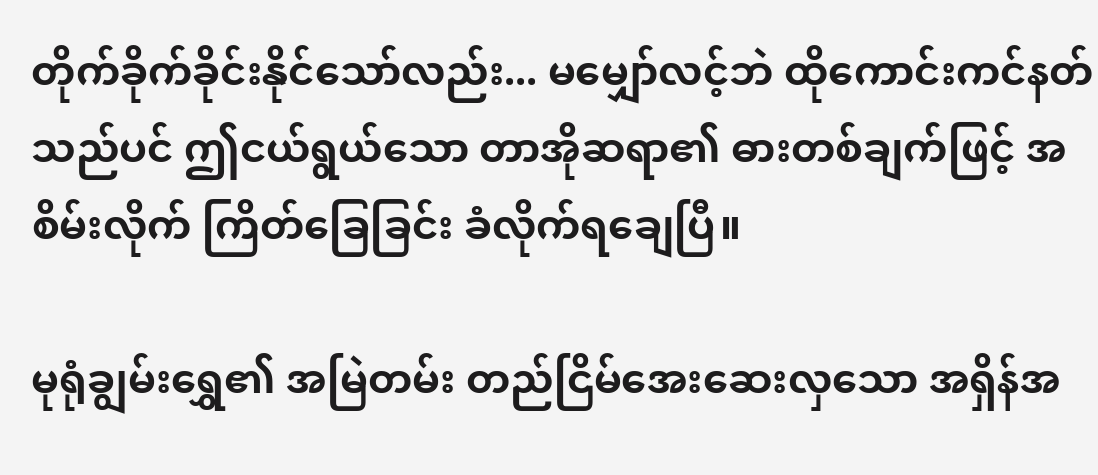တိုက်ခိုက်ခိုင်းနိုင်သော်လည်း... မမျှော်လင့်ဘဲ ထိုကောင်းကင်နတ်သည်ပင် ဤငယ်ရွယ်သော တာအိုဆရာ၏ ဓားတစ်ချက်ဖြင့် အစိမ်းလိုက် ကြိတ်ခြေခြင်း ခံလိုက်ရချေပြီ။

မုရုံချွမ်းရွှေ၏ အမြဲတမ်း တည်ငြိမ်အေးဆေးလှသော အရှိန်အ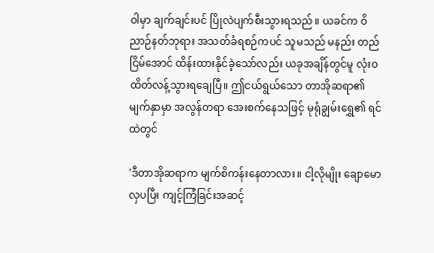ဝါမှာ ချက်ချင်းပင် ပြိုလဲပျက်စီးသွားရသည်။ ယခင်က ဝိညာဉ်နတ်ဘုရား အသတ်ခံရစဉ်ကပင် သူမသည် မနည်း တည်ငြိမ်အောင် ထိန်းထားနိုင်ခဲ့သော်လည်း ယခုအချိန်တွင်မူ လုံးဝ ထိတ်လန့်သွားရချေပြီ။ ဤငယ်ရွယ်သော တာအိုဆရာ၏ မျက်နှာမှာ အလွန်တရာ အေးစက်နေသဖြင့် မုရုံချွမ်းရွှေ၏ ရင်ထဲတွင်

'ဒီတာအိုဆရာက မျက်စိကန်းနေတာလား။ ငါ့လိုမျိုး ချောမောလှပပြီး ကျင့်ကြံခြင်းအဆင့်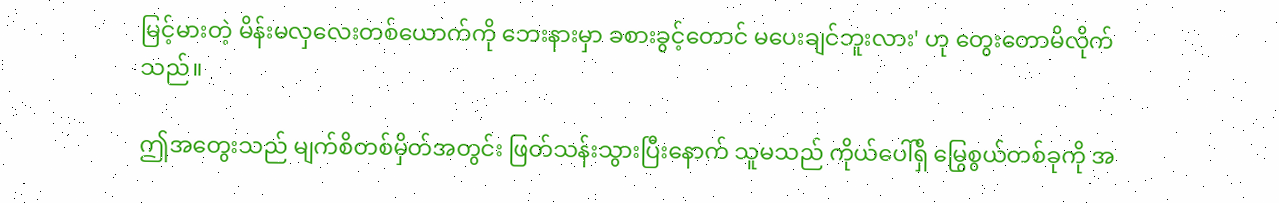မြင့်မားတဲ့ မိန်းမလှလေးတစ်ယောက်ကို ဘေးနားမှာ ခစားခွင့်တောင် မပေးချင်ဘူးလား' ဟု တွေးတောမိလိုက်သည်။

ဤအတွေးသည် မျက်စိတစ်မှိတ်အတွင်း ဖြတ်သန်းသွားပြီးနောက် သူမသည် ကိုယ်ပေါ်ရှိ မြွေစွယ်တစ်ခုကို အ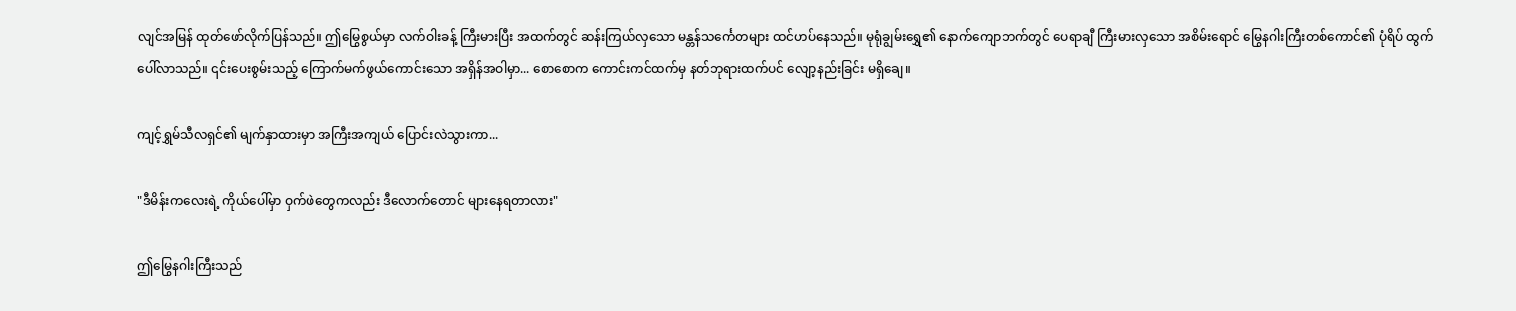လျင်အမြန် ထုတ်ဖော်လိုက်ပြန်သည်။ ဤမြွေစွယ်မှာ လက်ဝါးခန့် ကြီးမားပြီး အထက်တွင် ဆန်းကြယ်လှသော မန္တန်သင်္ကေတများ ထင်ဟပ်နေသည်။ မုရုံချွမ်းရွှေ၏ နောက်ကျောဘက်တွင် ပေရာချီ ကြီးမားလှသော အစိမ်းရောင် မြွေနဂါးကြီးတစ်ကောင်၏ ပုံရိပ် ထွက်ပေါ်လာသည်။ ၎င်းပေးစွမ်းသည့် ကြောက်မက်ဖွယ်ကောင်းသော အရှိန်အဝါမှာ... စောစောက ကောင်းကင်ထက်မှ နတ်ဘုရားထက်ပင် လျော့နည်းခြင်း မရှိချေ။

ကျင့်ရွှမ်သီလရှင်၏ မျက်နှာထားမှာ အကြီးအကျယ် ပြောင်းလဲသွားကာ...

"ဒီမိန်းကလေးရဲ့ ကိုယ်ပေါ်မှာ ဝှက်ဖဲတွေကလည်း ဒီလောက်တောင် များနေရတာလား"

ဤမြွေနဂါးကြီးသည်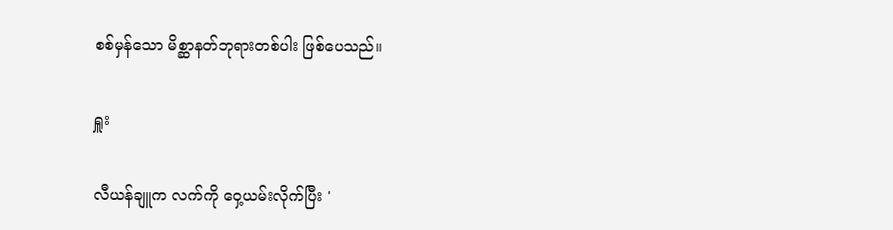စစ်မှန်သော မိစ္ဆာနတ်ဘုရားတစ်ပါး ဖြစ်ပေသည်။

ရှူး

လီယန်ချူက လက်ကို ဝှေ့ယမ်းလိုက်ပြီး '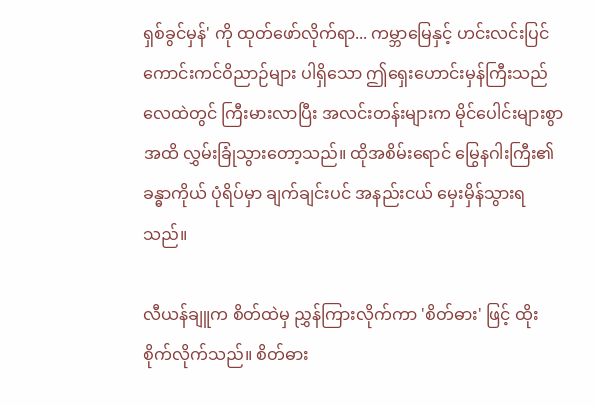ရှစ်ခွင်မှန်' ကို ထုတ်ဖော်လိုက်ရာ... ကမ္ဘာမြေနှင့် ဟင်းလင်းပြင် ကောင်းကင်ဝိညာဉ်များ ပါရှိသော ဤရှေးဟောင်းမှန်ကြီးသည် လေထဲတွင် ကြီးမားလာပြီး အလင်းတန်းများက မိုင်ပေါင်းများစွာအထိ လွှမ်းခြုံသွားတော့သည်။ ထိုအစိမ်းရောင် မြွေနဂါးကြီး၏ ခန္ဓာကိုယ် ပုံရိပ်မှာ ချက်ချင်းပင် အနည်းငယ် မှေးမှိန်သွားရသည်။

လီယန်ချူက စိတ်ထဲမှ ညွှန်ကြားလိုက်ကာ 'စိတ်ဓား' ဖြင့် ထိုးစိုက်လိုက်သည်။ စိတ်ဓား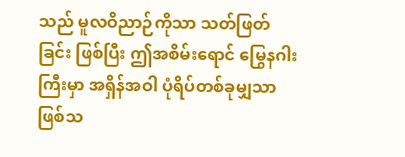သည် မူလဝိညာဉ်ကိုသာ သတ်ဖြတ်ခြင်း ဖြစ်ပြီး ဤအစိမ်းရောင် မြွေနဂါးကြီးမှာ အရှိန်အဝါ ပုံရိပ်တစ်ခုမျှသာ ဖြစ်သ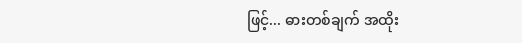ဖြင့်... ဓားတစ်ချက် အထိုး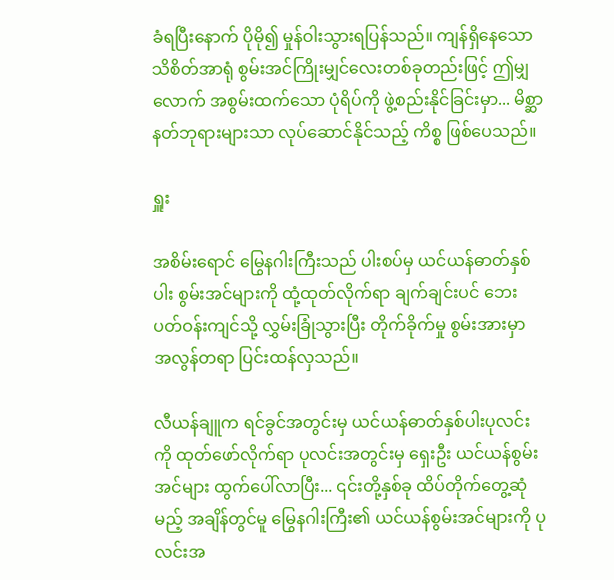ခံရပြီးနောက် ပိုမို၍ မှုန်ဝါးသွားရပြန်သည်။ ကျန်ရှိနေသော သိစိတ်အာရုံ စွမ်းအင်ကြိုးမျှင်လေးတစ်ခုတည်းဖြင့် ဤမျှလောက် အစွမ်းထက်သော ပုံရိပ်ကို ဖွဲ့စည်းနိုင်ခြင်းမှာ... မိစ္ဆာနတ်ဘုရားများသာ လုပ်ဆောင်နိုင်သည့် ကိစ္စ ဖြစ်ပေသည်။

ရှူး

အစိမ်းရောင် မြွေနဂါးကြီးသည် ပါးစပ်မှ ယင်ယန်ဓာတ်နှစ်ပါး စွမ်းအင်များကို ထုံ့ထုတ်လိုက်ရာ ချက်ချင်းပင် ဘေးပတ်ဝန်းကျင်သို့ လွှမ်းခြုံသွားပြီး တိုက်ခိုက်မှု စွမ်းအားမှာ အလွန်တရာ ပြင်းထန်လှသည်။

လီယန်ချူက ရင်ခွင်အတွင်းမှ ယင်ယန်ဓာတ်နှစ်ပါးပုလင်းကို ထုတ်ဖော်လိုက်ရာ ပုလင်းအတွင်းမှ ရှေးဦး ယင်ယန်စွမ်းအင်များ ထွက်ပေါ်လာပြီး... ၎င်းတို့နှစ်ခု ထိပ်တိုက်တွေ့ဆုံမည့် အချိန်တွင်မူ မြွေနဂါးကြီး၏ ယင်ယန်စွမ်းအင်များကို ပုလင်းအ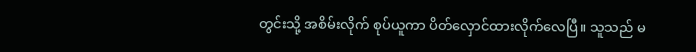တွင်းသို့ အစိမ်းလိုက် စုပ်ယူကာ ပိတ်လှောင်ထားလိုက်လေပြီ။ သူသည် မ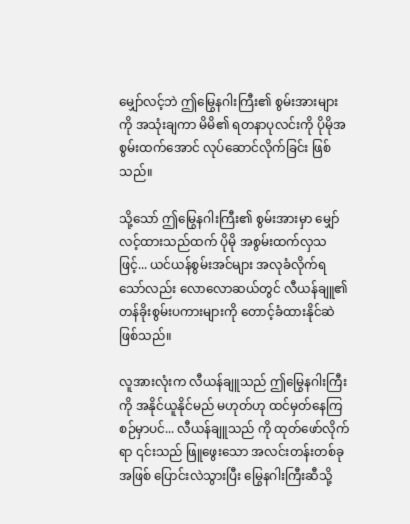မျှော်လင့်ဘဲ ဤမြွေနဂါးကြီး၏ စွမ်းအားများကို အသုံးချကာ မိမိ၏ ရတနာပုလင်းကို ပိုမိုအစွမ်းထက်အောင် လုပ်ဆောင်လိုက်ခြင်း ဖြစ်သည်။

သို့သော် ဤမြွေနဂါးကြီး၏ စွမ်းအားမှာ မျှော်လင့်ထားသည်ထက် ပိုမို အစွမ်းထက်လှသဖြင့်... ယင်ယန်စွမ်းအင်များ အလုခံလိုက်ရသော်လည်း လောလောဆယ်တွင် လီယန်ချူ၏ တန်ခိုးစွမ်းပကားများကို တောင့်ခံထားနိုင်ဆဲ ဖြစ်သည်။

လူအားလုံးက လီယန်ချူသည် ဤမြွေနဂါးကြီးကို အနိုင်ယူနိုင်မည် မဟုတ်ဟု ထင်မှတ်နေကြစဉ်မှာပင်... လီယန်ချူသည် ကို ထုတ်ဖော်လိုက်ရာ ၎င်းသည် ဖြူဖွေးသော အလင်းတန်းတစ်ခုအဖြစ် ပြောင်းလဲသွားပြီး မြွေနဂါးကြီးဆီသို့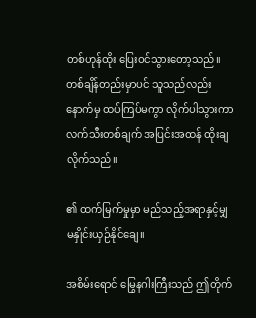တစ်ဟုန်ထိုး ပြေးဝင်သွားတော့သည်။ တစ်ချိန်တည်းမှာပင် သူသည်လည်း နောက်မှ ထပ်ကြပ်မကွာ လိုက်ပါသွားကာ လက်သီးတစ်ချက် အပြင်းအထန် ထိုးချလိုက်သည်။

၏ ထက်မြက်မှုမှာ မည်သည့်အရာနှင့်မျှ မနှိုင်းယှဉ်နိုင်ချေ။

အစိမ်းရောင် မြွေနဂါးကြီးသည် ဤတိုက်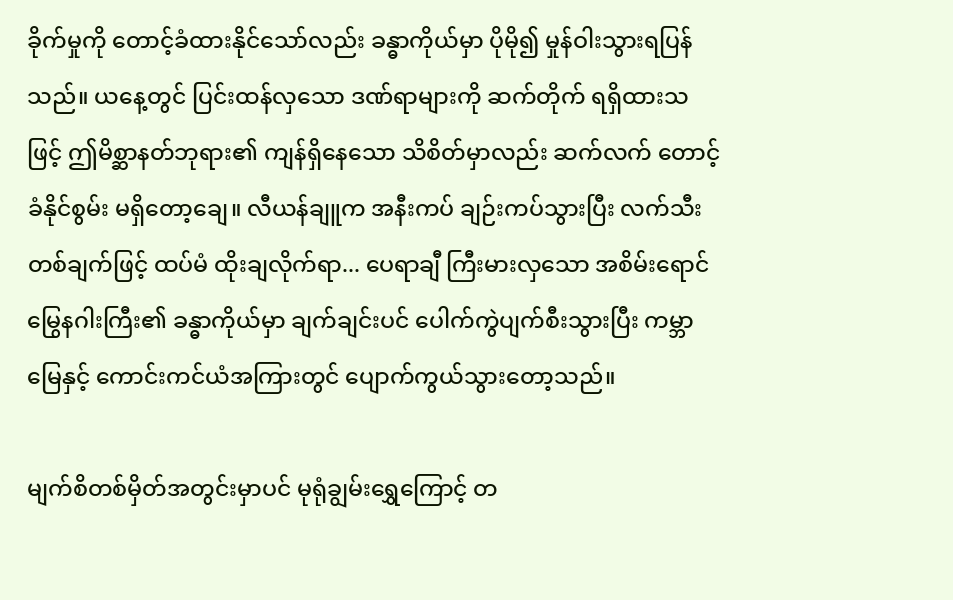ခိုက်မှုကို တောင့်ခံထားနိုင်သော်လည်း ခန္ဓာကိုယ်မှာ ပိုမို၍ မှုန်ဝါးသွားရပြန်သည်။ ယနေ့တွင် ပြင်းထန်လှသော ဒဏ်ရာများကို ဆက်တိုက် ရရှိထားသဖြင့် ဤမိစ္ဆာနတ်ဘုရား၏ ကျန်ရှိနေသော သိစိတ်မှာလည်း ဆက်လက် တောင့်ခံနိုင်စွမ်း မရှိတော့ချေ။ လီယန်ချူက အနီးကပ် ချဉ်းကပ်သွားပြီး လက်သီးတစ်ချက်ဖြင့် ထပ်မံ ထိုးချလိုက်ရာ... ပေရာချီ ကြီးမားလှသော အစိမ်းရောင် မြွေနဂါးကြီး၏ ခန္ဓာကိုယ်မှာ ချက်ချင်းပင် ပေါက်ကွဲပျက်စီးသွားပြီး ကမ္ဘာမြေနှင့် ကောင်းကင်ယံအကြားတွင် ပျောက်ကွယ်သွားတော့သည်။

မျက်စိတစ်မှိတ်အတွင်းမှာပင် မုရုံချွမ်းရွှေကြောင့် တ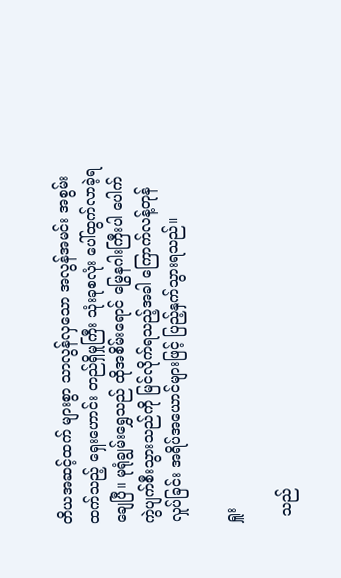တိယအဆင့်ထက် များစွာ သာလွန်လှသော အလွန်အမင်း အစွမ်းထက်သည့် ရှေးဟောင်း တည်ရှိမှုကြီး သုံးခုစလုံး ပေါ်ထွက်လာခဲ့ရချေပြီ။ မုရုံချွမ်းရွှေသည် ထိုအစိမ်းရောင် မြွေနဂါးကြီးပါ ပေါက်ကွဲပျက်စီးသွားသည်ကို မြင်လိုက်ရသည့်အခါ ကြောက်လန့်တုန်လှုပ်ခြင်း အရိပ်အယောင်များဖြင့် ပြည့်နှက်သွားရသည်။

ရှူး

 သည်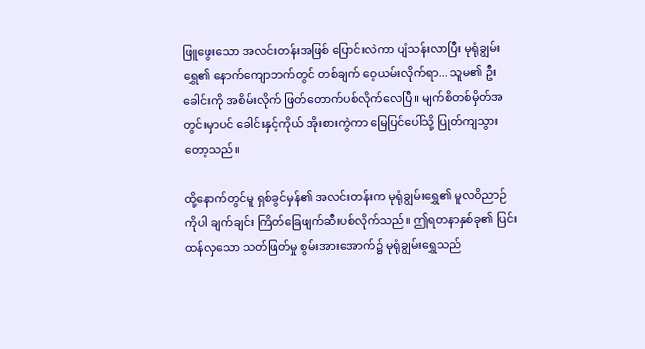ဖြူဖွေးသော အလင်းတန်းအဖြစ် ပြောင်းလဲကာ ပျံသန်းလာပြီး မုရုံချွမ်းရွှေ၏ နောက်ကျောဘက်တွင် တစ်ချက် ဝေ့ယမ်းလိုက်ရာ... သူမ၏ ဦးခေါင်းကို အစိမ်းလိုက် ဖြတ်တောက်ပစ်လိုက်လေပြီ။ မျက်စိတစ်မှိတ်အတွင်းမှာပင် ခေါင်းနှင့်ကိုယ် အိုးစားကွဲကာ မြေပြင်ပေါ်သို့ ပြုတ်ကျသွားတော့သည်။

ထို့နောက်တွင်မူ ရှစ်ခွင်မှန်၏ အလင်းတန်းက မုရုံချွမ်းရွှေ၏ မူလဝိညာဉ်ကိုပါ ချက်ချင်း ကြိတ်ခြေဖျက်ဆီးပစ်လိုက်သည်။ ဤရတနာနှစ်ခု၏ ပြင်းထန်လှသော သတ်ဖြတ်မှု စွမ်းအားအောက်၌ မုရုံချွမ်းရွှေသည်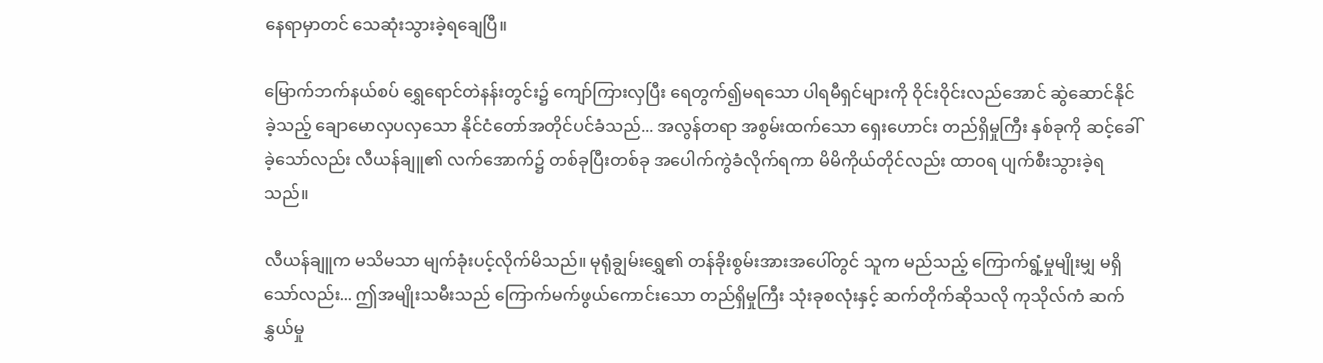နေရာမှာတင် သေဆုံးသွားခဲ့ရချေပြီ။

မြောက်ဘက်နယ်စပ် ရွှေရောင်တဲနန်းတွင်း၌ ကျော်ကြားလှပြီး ရေတွက်၍မရသော ပါရမီရှင်များကို ဝိုင်းဝိုင်းလည်အောင် ဆွဲဆောင်နိုင်ခဲ့သည့် ချောမောလှပလှသော နိုင်ငံတော်အတိုင်ပင်ခံသည်... အလွန်တရာ အစွမ်းထက်သော ရှေးဟောင်း တည်ရှိမှုကြီး နှစ်ခုကို ဆင့်ခေါ်ခဲ့သော်လည်း လီယန်ချူ၏ လက်အောက်၌ တစ်ခုပြီးတစ်ခု အပေါက်ကွဲခံလိုက်ရကာ မိမိကိုယ်တိုင်လည်း ထာဝရ ပျက်စီးသွားခဲ့ရသည်။

လီယန်ချူက မသိမသာ မျက်ခုံးပင့်လိုက်မိသည်။ မုရုံချွမ်းရွှေ၏ တန်ခိုးစွမ်းအားအပေါ်တွင် သူက မည်သည့် ကြောက်ရွံ့မှုမျိုးမျှ မရှိသော်လည်း... ဤအမျိုးသမီးသည် ကြောက်မက်ဖွယ်ကောင်းသော တည်ရှိမှုကြီး သုံးခုစလုံးနှင့် ဆက်တိုက်ဆိုသလို ကုသိုလ်ကံ ဆက်နွှယ်မှု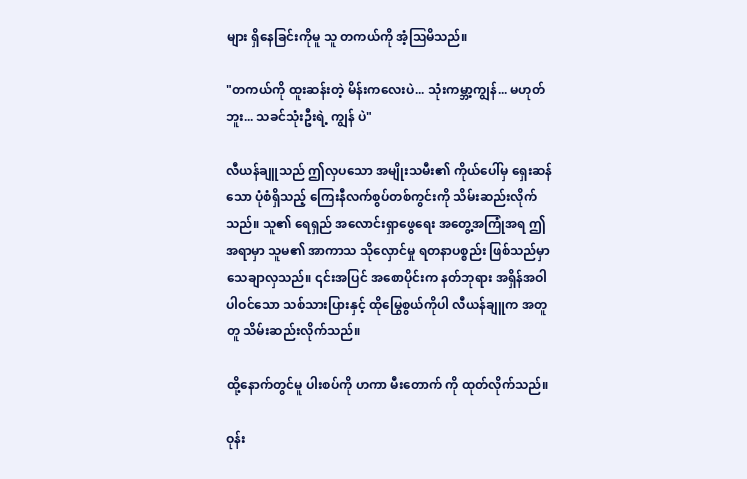များ ရှိနေခြင်းကိုမူ သူ တကယ်ကို အံ့ဩမိသည်။

"တကယ်ကို ထူးဆန်းတဲ့ မိန်းကလေးပဲ... သုံးကမ္ဘာ့ကျွန်... မဟုတ်ဘူး... သခင်သုံးဦးရဲ့ ကျွန် ပဲ"

လီယန်ချူသည် ဤလှပသော အမျိုးသမီး၏ ကိုယ်ပေါ်မှ ရှေးဆန်သော ပုံစံရှိသည့် ကြေးနီလက်စွပ်တစ်ကွင်းကို သိမ်းဆည်းလိုက်သည်။ သူ၏ ရေရှည် အလောင်းရှာဖွေရေး အတွေ့အကြုံအရ ဤအရာမှာ သူမ၏ အာကာသ သိုလှောင်မှု ရတနာပစ္စည်း ဖြစ်သည်မှာ သေချာလှသည်။ ၎င်းအပြင် အစောပိုင်းက နတ်ဘုရား အရှိန်အဝါ ပါဝင်သော သစ်သားပြားနှင့် ထိုမြွေစွယ်ကိုပါ လီယန်ချူက အတူတူ သိမ်းဆည်းလိုက်သည်။

ထို့နောက်တွင်မူ ပါးစပ်ကို ဟကာ မီးတောက် ကို ထုတ်လိုက်သည်။

ဝုန်း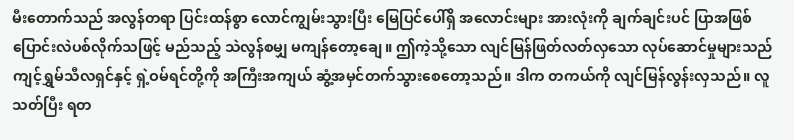မီးတောက်သည် အလွန်တရာ ပြင်းထန်စွာ လောင်ကျွမ်းသွားပြီး မြေပြင်ပေါ်ရှိ အလောင်းများ အားလုံးကို ချက်ချင်းပင် ပြာအဖြစ် ပြောင်းလဲပစ်လိုက်သဖြင့် မည်သည့် သဲလွန်စမျှ မကျန်တော့ချေ။ ဤကဲ့သို့သော လျင်မြန်ဖြတ်လတ်လှသော လုပ်ဆောင်မှုများသည် ကျင့်ရွှမ်သီလရှင်နှင့် ရှဲ့ဝမ်ရင်တို့ကို အကြီးအကျယ် ဆွံ့အမှင်တက်သွားစေတော့သည်။ ဒါက တကယ်ကို လျင်မြန်လွန်းလှသည်။ လူသတ်ပြီး ရတ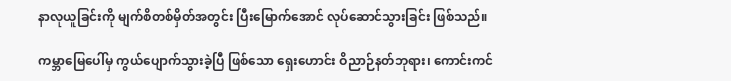နာလုယူခြင်းကို မျက်စိတစ်မှိတ်အတွင်း ပြီးမြောက်အောင် လုပ်ဆောင်သွားခြင်း ဖြစ်သည်။

ကမ္ဘာမြေပေါ်မှ ကွယ်ပျောက်သွားခဲ့ပြီ ဖြစ်သော ရှေးဟောင်း ဝိညာဉ်နတ်ဘုရား၊ ကောင်းကင်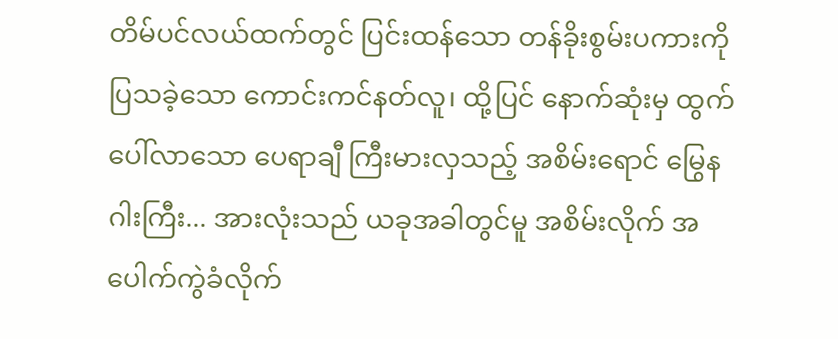တိမ်ပင်လယ်ထက်တွင် ပြင်းထန်သော တန်ခိုးစွမ်းပကားကို ပြသခဲ့သော ကောင်းကင်နတ်လူ၊ ထို့ပြင် နောက်ဆုံးမှ ထွက်ပေါ်လာသော ပေရာချီ ကြီးမားလှသည့် အစိမ်းရောင် မြွေနဂါးကြီး... အားလုံးသည် ယခုအခါတွင်မူ အစိမ်းလိုက် အပေါက်ကွဲခံလိုက်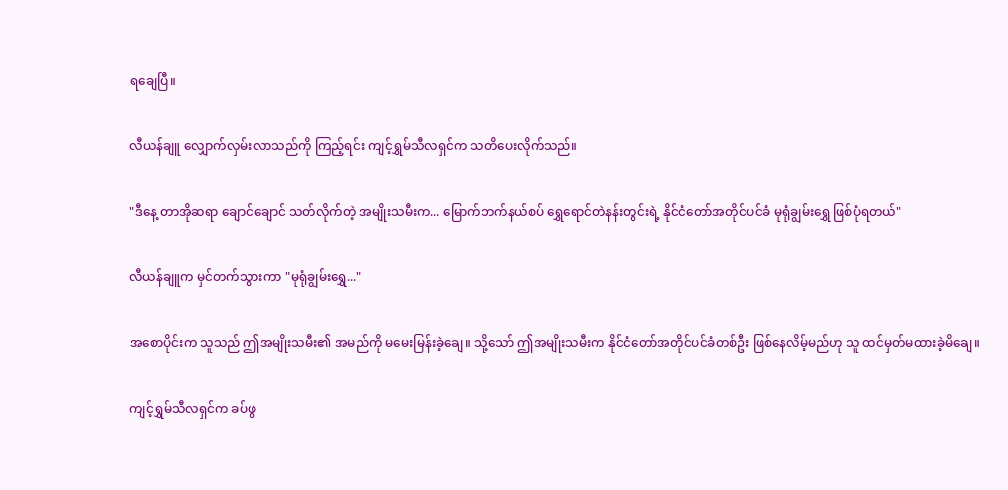ရချေပြီ။

လီယန်ချူ လျှောက်လှမ်းလာသည်ကို ကြည့်ရင်း ကျင့်ရွှမ်သီလရှင်က သတိပေးလိုက်သည်။

"ဒီနေ့ တာအိုဆရာ ချောင်ချောင် သတ်လိုက်တဲ့ အမျိုးသမီးက... မြောက်ဘက်နယ်စပ် ရွှေရောင်တဲနန်းတွင်းရဲ့ နိုင်ငံတော်အတိုင်ပင်ခံ မုရုံချွမ်းရွှေ ဖြစ်ပုံရတယ်"

လီယန်ချူက မှင်တက်သွားကာ "မုရုံချွမ်းရွှေ..."

အစောပိုင်းက သူသည် ဤအမျိုးသမီး၏ အမည်ကို မမေးမြန်းခဲ့ချေ။ သို့သော် ဤအမျိုးသမီးက နိုင်ငံတော်အတိုင်ပင်ခံတစ်ဦး ဖြစ်နေလိမ့်မည်ဟု သူ ထင်မှတ်မထားခဲ့မိချေ။

ကျင့်ရွှမ်သီလရှင်က ခပ်ဖွ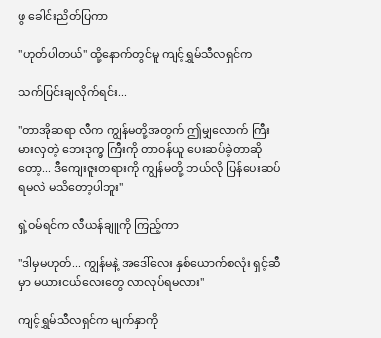ဖွ ခေါင်းညိတ်ပြကာ

"ဟုတ်ပါတယ်" ထို့နောက်တွင်မူ ကျင့်ရွှမ်သီလရှင်က

သက်ပြင်းချလိုက်ရင်း...

"တာအိုဆရာ လီက ကျွန်မတို့အတွက် ဤမျှလောက် ကြီးမားလှတဲ့ ဘေးဒုက္ခ ကြီးကို တာဝန်ယူ ပေးဆပ်ခဲ့တာဆိုတော့... ဒီကျေးဇူးတရားကို ကျွန်မတို့ ဘယ်လို ပြန်ပေးဆပ်ရမလဲ မသိတော့ပါဘူး"

ရှဲ့ဝမ်ရင်က လီယန်ချူကို ကြည့်ကာ

"ဒါမှမဟုတ်... ကျွန်မနဲ့ အဒေါ်လေး နှစ်ယောက်စလုံး ရှင့်ဆီမှာ မယားငယ်လေးတွေ လာလုပ်ရမလား"

ကျင့်ရွှမ်သီလရှင်က မျက်နှာကို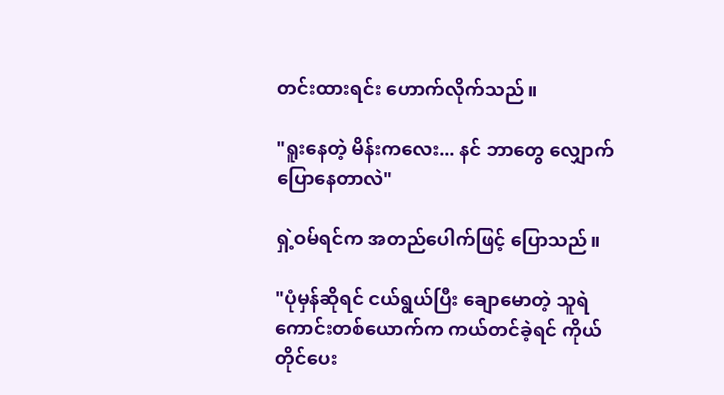တင်းထားရင်း ဟောက်လိုက်သည်။

"ရူးနေတဲ့ မိန်းကလေး... နင် ဘာတွေ လျှောက်ပြောနေတာလဲ"

ရှဲ့ဝမ်ရင်က အတည်ပေါက်ဖြင့် ပြောသည်။

"ပုံမှန်ဆိုရင် ငယ်ရွယ်ပြီး ချောမောတဲ့ သူရဲကောင်းတစ်ယောက်က ကယ်တင်ခဲ့ရင် ကိုယ်တိုင်ပေး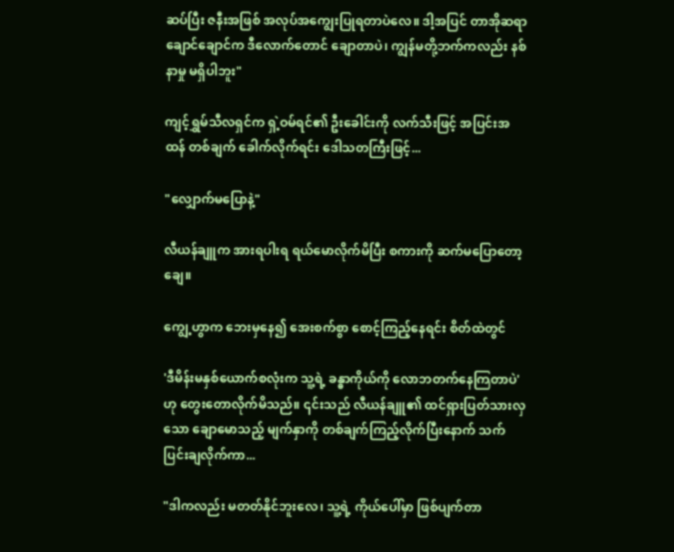ဆပ်ပြီး ဇနီးအဖြစ် အလုပ်အကျွေးပြုရတာပဲလေ။ ဒါ့အပြင် တာအိုဆရာ ချောင်ချောင်က ဒီလောက်တောင် ချောတာပဲ၊ ကျွန်မတို့ဘက်ကလည်း နစ်နာမှု မရှိပါဘူး"

ကျင့်ရွှမ်သီလရှင်က ရှဲ့ဝမ်ရင်၏ ဦးခေါင်းကို လက်သီးဖြင့် အပြင်းအထန် တစ်ချက် ခေါက်လိုက်ရင်း ဒေါသတကြီးဖြင့်...

"လျှောက်မပြောနဲ့"

လီယန်ချူက အားရပါးရ ရယ်မောလိုက်မိပြီး စကားကို ဆက်မပြောတော့ချေ။

ကျွေ့ဟွာက ဘေးမှနေ၍ အေးစက်စွာ စောင့်ကြည့်နေရင်း စိတ်ထဲတွင်

'ဒီမိန်းမနှစ်ယောက်စလုံးက သူ့ရဲ့ ခန္ဓာကိုယ်ကို လောဘတက်နေကြတာပဲ' ဟု တွေးတောလိုက်မိသည်။ ၎င်းသည် လီယန်ချူ၏ ထင်ရှားပြတ်သားလှသော ချောမောသည့် မျက်နှာကို တစ်ချက်ကြည့်လိုက်ပြီးနောက် သက်ပြင်းချလိုက်ကာ...

"ဒါကလည်း မတတ်နိုင်ဘူးလေ၊ သူ့ရဲ့ ကိုယ်ပေါ်မှာ ဖြစ်ပျက်တာ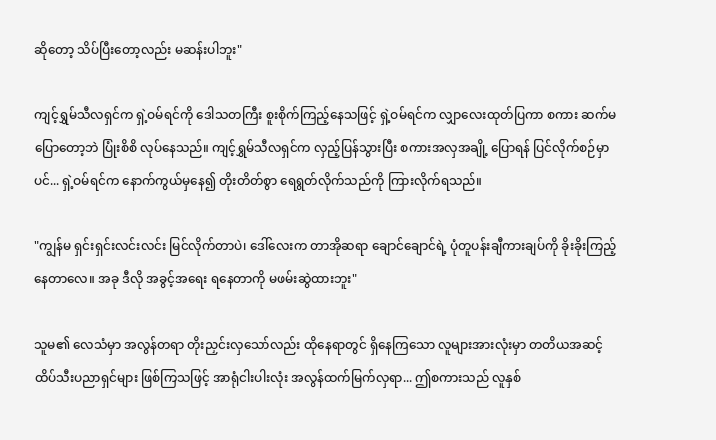ဆိုတော့ သိပ်ပြီးတော့လည်း မဆန်းပါဘူး"

ကျင့်ရွှမ်သီလရှင်က ရှဲ့ဝမ်ရင်ကို ဒေါသတကြီး စူးစိုက်ကြည့်နေသဖြင့် ရှဲ့ဝမ်ရင်က လျှာလေးထုတ်ပြကာ စကား ဆက်မပြောတော့ဘဲ ပြုံးစိစိ လုပ်နေသည်။ ကျင့်ရွှမ်သီလရှင်က လှည့်ပြန်သွားပြီး စကားအလှအချို့ ပြောရန် ပြင်လိုက်စဉ်မှာပင်... ရှဲ့ဝမ်ရင်က နောက်ကွယ်မှနေ၍ တိုးတိတ်စွာ ရေရွတ်လိုက်သည်ကို ကြားလိုက်ရသည်။

"ကျွန်မ ရှင်းရှင်းလင်းလင်း မြင်လိုက်တာပဲ၊ ဒေါ်လေးက တာအိုဆရာ ချောင်ချောင်ရဲ့ ပုံတူပန်းချီကားချပ်ကို ခိုးခိုးကြည့်နေတာလေ။ အခု ဒီလို အခွင့်အရေး ရနေတာကို မဖမ်းဆွဲထားဘူး"

သူမ၏ လေသံမှာ အလွန်တရာ တိုးညှင်းလှသော်လည်း ထိုနေရာတွင် ရှိနေကြသော လူများအားလုံးမှာ တတိယအဆင့် ထိပ်သီးပညာရှင်များ ဖြစ်ကြသဖြင့် အာရုံငါးပါးလုံး အလွန်ထက်မြက်လှရာ... ဤစကားသည် လူနှစ်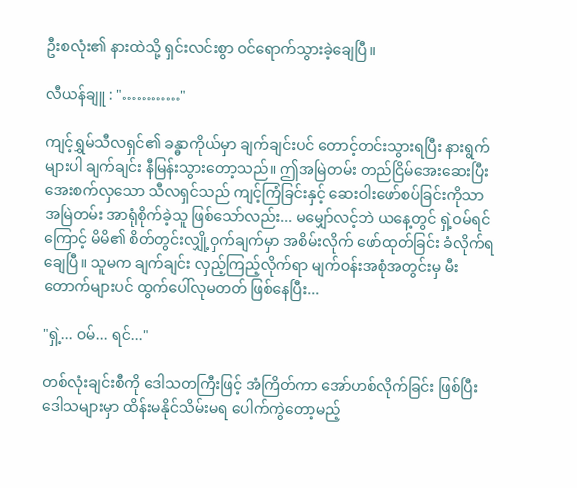ဦးစလုံး၏ နားထဲသို့ ရှင်းလင်းစွာ ဝင်ရောက်သွားခဲ့ချေပြီ။

လီယန်ချူ : "…………"

ကျင့်ရွှမ်သီလရှင်၏ ခန္ဓာကိုယ်မှာ ချက်ချင်းပင် တောင့်တင်းသွားရပြီး နားရွက်များပါ ချက်ချင်း နီမြန်းသွားတော့သည်။ ဤအမြဲတမ်း တည်ငြိမ်အေးဆေးပြီး အေးစက်လှသော သီလရှင်သည် ကျင့်ကြံခြင်းနှင့် ဆေးဝါးဖော်စပ်ခြင်းကိုသာ အမြဲတမ်း အာရုံစိုက်ခဲ့သူ ဖြစ်သော်လည်း... မမျှော်လင့်ဘဲ ယနေ့တွင် ရှဲ့ဝမ်ရင်ကြောင့် မိမိ၏ စိတ်တွင်းလျှို့ဝှက်ချက်မှာ အစိမ်းလိုက် ဖော်ထုတ်ခြင်း ခံလိုက်ရချေပြီ။ သူမက ချက်ချင်း လှည့်ကြည့်လိုက်ရာ မျက်ဝန်းအစုံအတွင်းမှ မီးတောက်များပင် ထွက်ပေါ်လုမတတ် ဖြစ်နေပြီး...

"ရှဲ့... ဝမ်... ရင်..."

တစ်လုံးချင်းစီကို ဒေါသတကြီးဖြင့် အံကြိတ်ကာ အော်ဟစ်လိုက်ခြင်း ဖြစ်ပြီး ဒေါသများမှာ ထိန်းမနိုင်သိမ်းမရ ပေါက်ကွဲတော့မည့်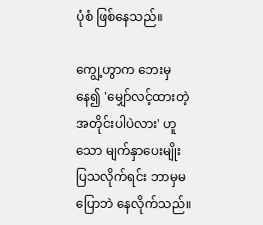ပုံစံ ဖြစ်နေသည်။

ကျွေ့ဟွာက ဘေးမှနေ၍ 'မျှော်လင့်ထားတဲ့အတိုင်းပါပဲလား' ဟူသော မျက်နှာပေးမျိုး ပြသလိုက်ရင်း ဘာမှမပြောဘဲ နေလိုက်သည်။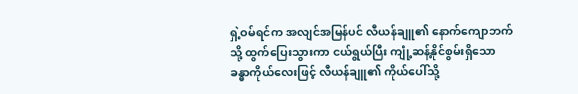ရှဲ့ဝမ်ရင်က အလျင်အမြန်ပင် လီယန်ချူ၏ နောက်ကျောဘက်သို့ ထွက်ပြေးသွားကာ ငယ်ရွယ်ပြီး ကျုံ့ဆန့်နိုင်စွမ်းရှိသော ခန္ဓာကိုယ်လေးဖြင့် လီယန်ချူ၏ ကိုယ်ပေါ်သို့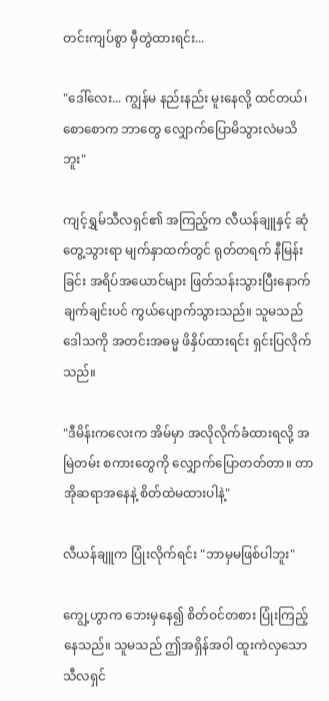တင်းကျပ်စွာ မှီတွဲထားရင်း...

"ဒေါ်လေး... ကျွန်မ နည်းနည်း မူးနေလို့ ထင်တယ်၊ စောစောက ဘာတွေ လျှောက်ပြောမိသွားလဲမသိဘူး"

ကျင့်ရွှမ်သီလရှင်၏ အကြည့်က လီယန်ချူနှင့် ဆုံတွေ့သွားရာ မျက်နှာထက်တွင် ရုတ်တရက် နီမြန်းခြင်း အရိပ်အယောင်များ ဖြတ်သန်းသွားပြီးနောက် ချက်ချင်းပင် ကွယ်ပျောက်သွားသည်။ သူမသည် ဒေါသကို အတင်းအဓမ္မ ဖိနှိပ်ထားရင်း ရှင်းပြလိုက်သည်။

"ဒီမိန်းကလေးက အိမ်မှာ အလိုလိုက်ခံထားရလို့ အမြဲတမ်း စကားတွေကို လျှောက်ပြောတတ်တာ။ တာအိုဆရာအနေနဲ့ စိတ်ထဲမထားပါနဲ့"

လီယန်ချူက ပြုံးလိုက်ရင်း "ဘာမှမဖြစ်ပါဘူး"

ကျွေ့ဟွာက ဘေးမှနေ၍ စိတ်ဝင်တစား ပြုံးကြည့်နေသည်။ သူမသည် ဤအရှိန်အဝါ ထူးကဲလှသော သီလရှင်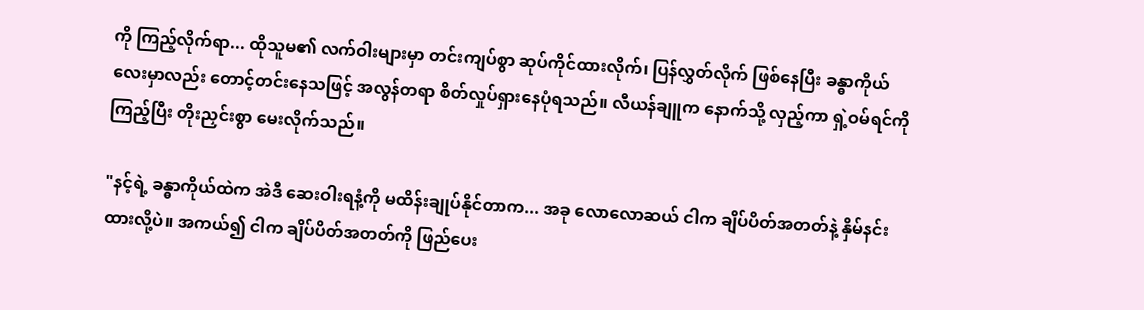ကို ကြည့်လိုက်ရာ... ထိုသူမ၏ လက်ဝါးများမှာ တင်းကျပ်စွာ ဆုပ်ကိုင်ထားလိုက်၊ ပြန်လွှတ်လိုက် ဖြစ်နေပြီး ခန္ဓာကိုယ်လေးမှာလည်း တောင့်တင်းနေသဖြင့် အလွန်တရာ စိတ်လှုပ်ရှားနေပုံရသည်။ လီယန်ချူက နောက်သို့ လှည့်ကာ ရှဲ့ဝမ်ရင်ကို ကြည့်ပြီး တိုးညှင်းစွာ မေးလိုက်သည်။

"နင့်ရဲ့ ခန္ဓာကိုယ်ထဲက အဲဒီ ဆေးဝါးရနံ့ကို မထိန်းချုပ်နိုင်တာက... အခု လောလောဆယ် ငါက ချိပ်ပိတ်အတတ်နဲ့ နှိမ်နင်းထားလို့ပဲ။ အကယ်၍ ငါက ချိပ်ပိတ်အတတ်ကို ဖြည်ပေး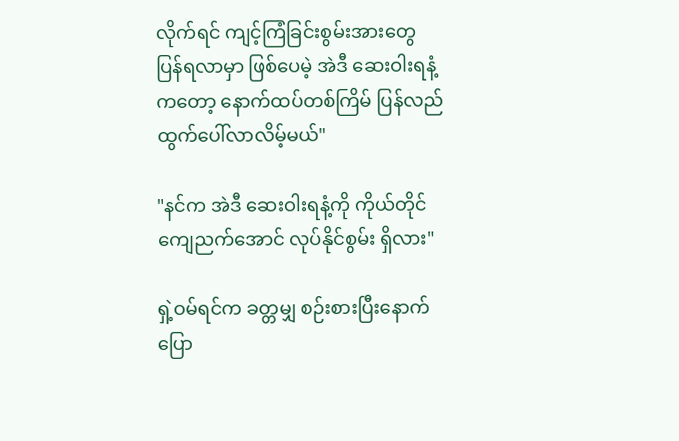လိုက်ရင် ကျင့်ကြံခြင်းစွမ်းအားတွေ ပြန်ရလာမှာ ဖြစ်ပေမဲ့ အဲဒီ ဆေးဝါးရနံ့ကတော့ နောက်ထပ်တစ်ကြိမ် ပြန်လည် ထွက်ပေါ်လာလိမ့်မယ်"

"နင်က အဲဒီ ဆေးဝါးရနံ့ကို ကိုယ်တိုင် ကျေညက်အောင် လုပ်နိုင်စွမ်း ရှိလား"

ရှဲ့ဝမ်ရင်က ခတ္တမျှ စဉ်းစားပြီးနောက် ပြော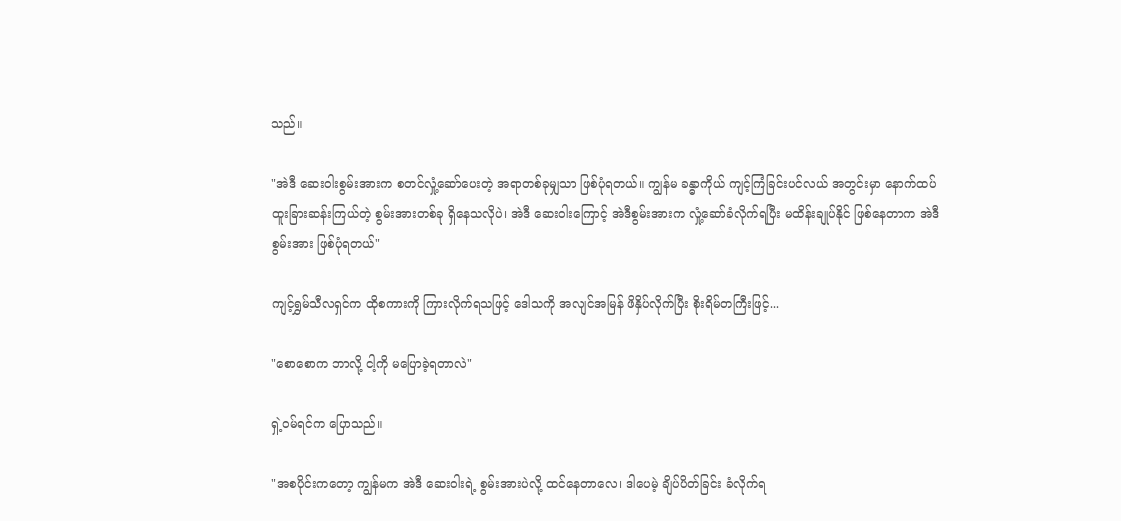သည်။

"အဲဒီ ဆေးဝါးစွမ်းအားက စတင်လှုံ့ဆော်ပေးတဲ့ အရာတစ်ခုမျှသာ ဖြစ်ပုံရတယ်။ ကျွန်မ ခန္ဓာကိုယ် ကျင့်ကြံခြင်းပင်လယ် အတွင်းမှာ နောက်ထပ် ထူးခြားဆန်းကြယ်တဲ့ စွမ်းအားတစ်ခု ရှိနေသလိုပဲ၊ အဲဒီ ဆေးဝါးကြောင့် အဲဒီစွမ်းအားက လှုံ့ဆော်ခံလိုက်ရပြီး မထိန်းချုပ်နိုင် ဖြစ်နေတာက အဲဒီစွမ်းအား ဖြစ်ပုံရတယ်"

ကျင့်ရွှမ်သီလရှင်က ထိုစကားကို ကြားလိုက်ရသဖြင့် ဒေါသကို အလျင်အမြန် ဖိနှိပ်လိုက်ပြီး စိုးရိမ်တကြီးဖြင့်...

"စောစောက ဘာလို့ ငါ့ကို မပြောခဲ့ရတာလဲ"

ရှဲ့ဝမ်ရင်က ပြောသည်။

"အစပိုင်းကတော့ ကျွန်မက အဲဒီ ဆေးဝါးရဲ့ စွမ်းအားပဲလို့ ထင်နေတာလေ၊ ဒါပေမဲ့ ချိပ်ပိတ်ခြင်း ခံလိုက်ရ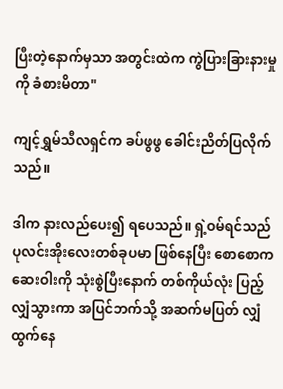ပြီးတဲ့နောက်မှသာ အတွင်းထဲက ကွဲပြားခြားနားမှုကို ခံစားမိတာ"

ကျင့်ရွှမ်သီလရှင်က ခပ်ဖွဖွ ခေါင်းညိတ်ပြလိုက်သည်။

ဒါက နားလည်ပေး၍ ရပေသည်။ ရှဲ့ဝမ်ရင်သည် ပုလင်းအိုးလေးတစ်ခုပမာ ဖြစ်နေပြီး စောစောက ဆေးဝါးကို သုံးစွဲပြီးနောက် တစ်ကိုယ်လုံး ပြည့်လျှံသွားကာ အပြင်ဘက်သို့ အဆက်မပြတ် လျှံထွက်နေ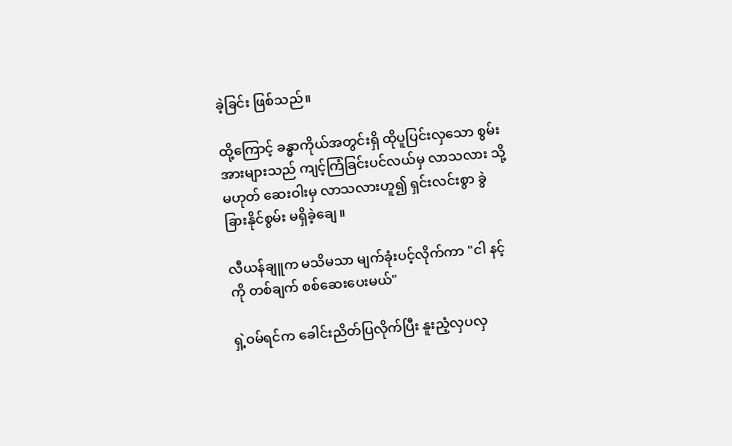ခဲ့ခြင်း ဖြစ်သည်။

ထို့ကြောင့် ခန္ဓာကိုယ်အတွင်းရှိ ထိုပူပြင်းလှသော စွမ်းအားများသည် ကျင့်ကြံခြင်းပင်လယ်မှ လာသလား သို့မဟုတ် ဆေးဝါးမှ လာသလားဟူ၍ ရှင်းလင်းစွာ ခွဲခြားနိုင်စွမ်း မရှိခဲ့ချေ။

လီယန်ချူက မသိမသာ မျက်ခုံးပင့်လိုက်ကာ "ငါ နင့်ကို တစ်ချက် စစ်ဆေးပေးမယ်"

ရှဲ့ဝမ်ရင်က ခေါင်းညိတ်ပြလိုက်ပြီး နူးညံ့လှပလှ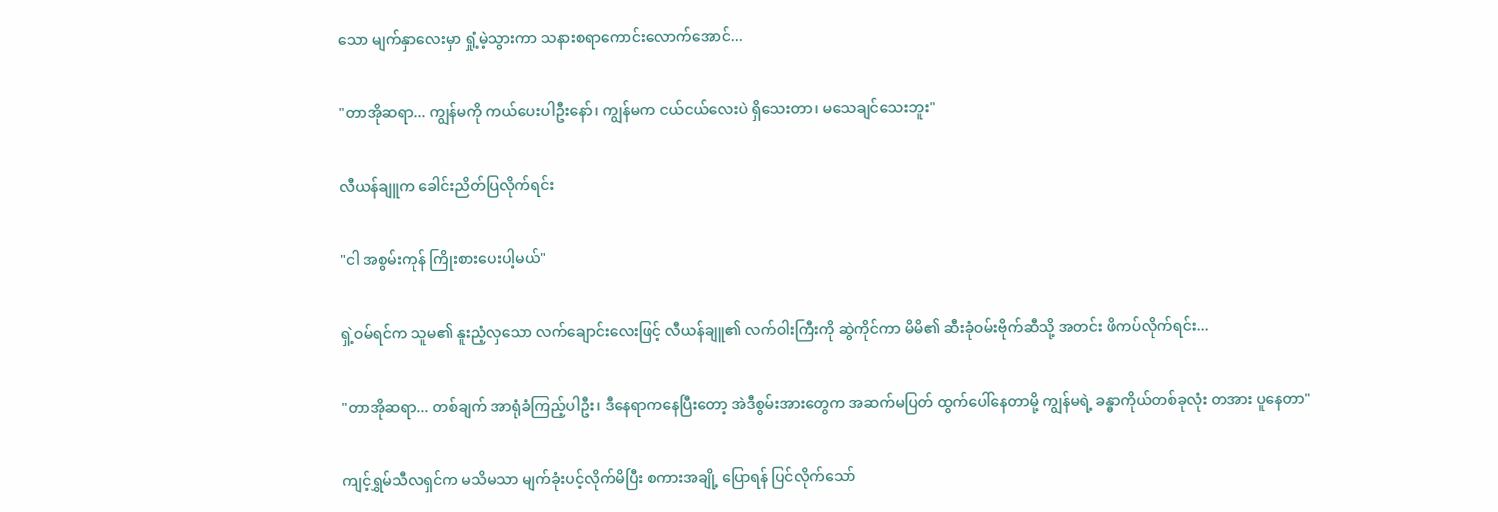သော မျက်နှာလေးမှာ ရှုံ့မဲ့သွားကာ သနားစရာကောင်းလောက်အောင်...

"တာအိုဆရာ... ကျွန်မကို ကယ်ပေးပါဦးနော်၊ ကျွန်မက ငယ်ငယ်လေးပဲ ရှိသေးတာ၊ မသေချင်သေးဘူး"

လီယန်ချူက ခေါင်းညိတ်ပြလိုက်ရင်း

"ငါ အစွမ်းကုန် ကြိုးစားပေးပါ့မယ်"

ရှဲ့ဝမ်ရင်က သူမ၏ နူးညံ့လှသော လက်ချောင်းလေးဖြင့် လီယန်ချူ၏ လက်ဝါးကြီးကို ဆွဲကိုင်ကာ မိမိ၏ ဆီးခုံဝမ်းဗိုက်ဆီသို့ အတင်း ဖိကပ်လိုက်ရင်း...

"တာအိုဆရာ... တစ်ချက် အာရုံခံကြည့်ပါဦး၊ ဒီနေရာကနေပြီးတော့ အဲဒီစွမ်းအားတွေက အဆက်မပြတ် ထွက်ပေါ်နေတာမို့ ကျွန်မရဲ့ ခန္ဓာကိုယ်တစ်ခုလုံး တအား ပူနေတာ"

ကျင့်ရွှမ်သီလရှင်က မသိမသာ မျက်ခုံးပင့်လိုက်မိပြီး စကားအချို့ ပြောရန် ပြင်လိုက်သော်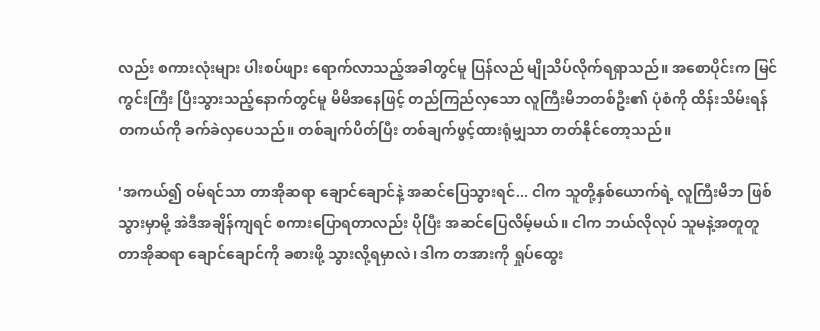လည်း စကားလုံးများ ပါးစပ်ဖျား ရောက်လာသည့်အခါတွင်မူ ပြန်လည် မျိုသိပ်လိုက်ရရှာသည်။ အစောပိုင်းက မြင်ကွင်းကြီး ပြီးသွားသည့်နောက်တွင်မူ မိမိအနေဖြင့် တည်ကြည်လှသော လူကြီးမိဘတစ်ဦး၏ ပုံစံကို ထိန်းသိမ်းရန် တကယ်ကို ခက်ခဲလှပေသည်။ တစ်ချက်ပိတ်ပြီး တစ်ချက်ဖွင့်ထားရုံမျှသာ တတ်နိုင်တော့သည်။

'အကယ်၍ ဝမ်ရင်သာ တာအိုဆရာ ချောင်ချောင်နဲ့ အဆင်ပြေသွားရင်... ငါက သူတို့နှစ်ယောက်ရဲ့ လူကြီးမိဘ ဖြစ်သွားမှာမို့ အဲဒီအချိန်ကျရင် စကားပြောရတာလည်း ပိုပြီး အဆင်ပြေလိမ့်မယ်။ ငါက ဘယ်လိုလုပ် သူမနဲ့အတူတူ တာအိုဆရာ ချောင်ချောင်ကို ခစားဖို့ သွားလို့ရမှာလဲ၊ ဒါက တအားကို ရှုပ်ထွေး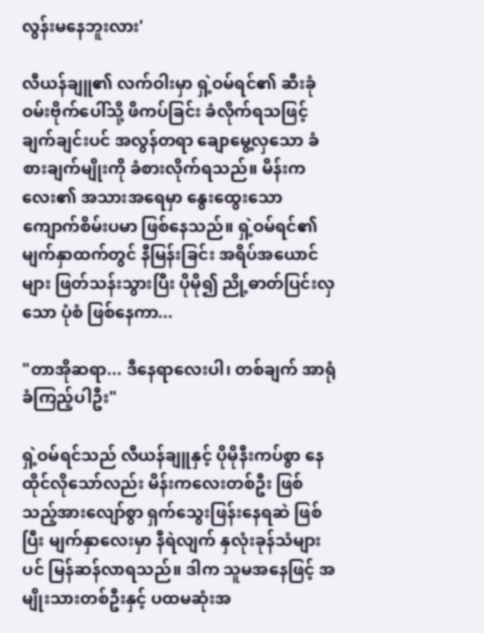လွန်းမနေဘူးလား'

လီယန်ချူ၏ လက်ဝါးမှာ ရှဲ့ဝမ်ရင်၏ ဆီးခုံဝမ်းဗိုက်ပေါ်သို့ ဖိကပ်ခြင်း ခံလိုက်ရသဖြင့် ချက်ချင်းပင် အလွန်တရာ ချောမွေ့လှသော ခံစားချက်မျိုးကို ခံစားလိုက်ရသည်။ မိန်းကလေး၏ အသားအရေမှာ နွေးထွေးသော ကျောက်စိမ်းပမာ ဖြစ်နေသည်။ ရှဲ့ဝမ်ရင်၏ မျက်နှာထက်တွင် နီမြန်းခြင်း အရိပ်အယောင်များ ဖြတ်သန်းသွားပြီး ပိုမို၍ ညို့ဓာတ်ပြင်းလှသော ပုံစံ ဖြစ်နေကာ...

"တာအိုဆရာ... ဒီနေရာလေးပါ၊ တစ်ချက် အာရုံခံကြည့်ပါဦး"

ရှဲ့ဝမ်ရင်သည် လီယန်ချူနှင့် ပိုမိုနီးကပ်စွာ နေထိုင်လိုသော်လည်း မိန်းကလေးတစ်ဦး ဖြစ်သည့်အားလျော်စွာ ရှက်သွေးဖြန်းနေရဆဲ ဖြစ်ပြီး မျက်နှာလေးမှာ နီရဲလျက် နှလုံးခုန်သံများပင် မြန်ဆန်လာရသည်။ ဒါက သူမအနေဖြင့် အမျိုးသားတစ်ဦးနှင့် ပထမဆုံးအ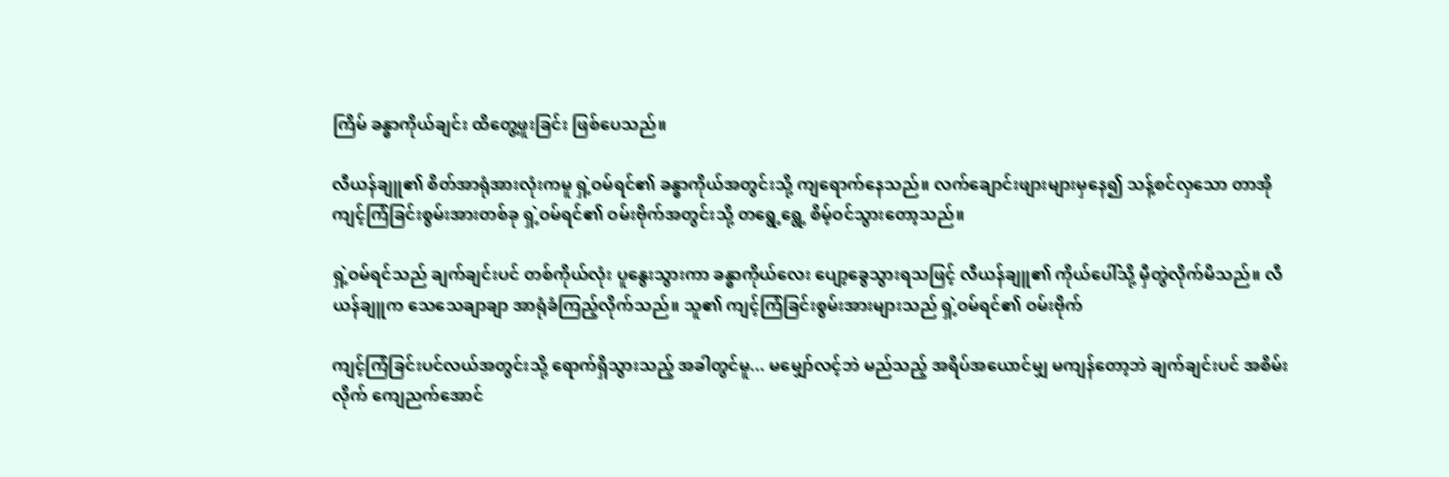ကြိမ် ခန္ဓာကိုယ်ချင်း ထိတွေ့ဖူးခြင်း ဖြစ်ပေသည်။

လီယန်ချူ၏ စိတ်အာရုံအားလုံးကမူ ရှဲ့ဝမ်ရင်၏ ခန္ဓာကိုယ်အတွင်းသို့ ကျရောက်နေသည်။ လက်ချောင်းဖျားများမှနေ၍ သန့်စင်လှသော တာအိုကျင့်ကြံခြင်းစွမ်းအားတစ်ခု ရှဲ့ဝမ်ရင်၏ ဝမ်းဗိုက်အတွင်းသို့ တရွေ့ရွေ့ စိမ့်ဝင်သွားတော့သည်။

ရှဲ့ဝမ်ရင်သည် ချက်ချင်းပင် တစ်ကိုယ်လုံး ပူနွေးသွားကာ ခန္ဓာကိုယ်လေး ပျော့ခွေသွားရသဖြင့် လီယန်ချူ၏ ကိုယ်ပေါ်သို့ မှီတွဲလိုက်မိသည်။ လီယန်ချူက သေသေချာချာ အာရုံခံကြည့်လိုက်သည်။ သူ၏ ကျင့်ကြံခြင်းစွမ်းအားများသည် ရှဲ့ဝမ်ရင်၏ ဝမ်းဗိုက်

ကျင့်ကြံခြင်းပင်လယ်အတွင်းသို့ ရောက်ရှိသွားသည့် အခါတွင်မူ... မမျှော်လင့်ဘဲ မည်သည့် အရိပ်အယောင်မျှ မကျန်တော့ဘဲ ချက်ချင်းပင် အစိမ်းလိုက် ကျေညက်အောင်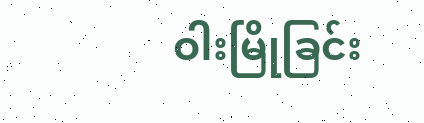ဝါးမြိုခြင်း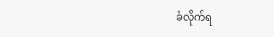ခံလိုက်ရ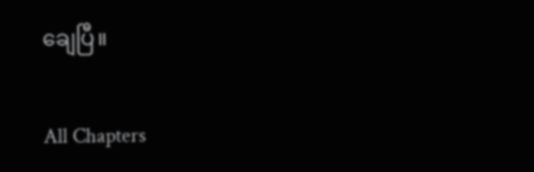ချေပြီ။

All Chapters